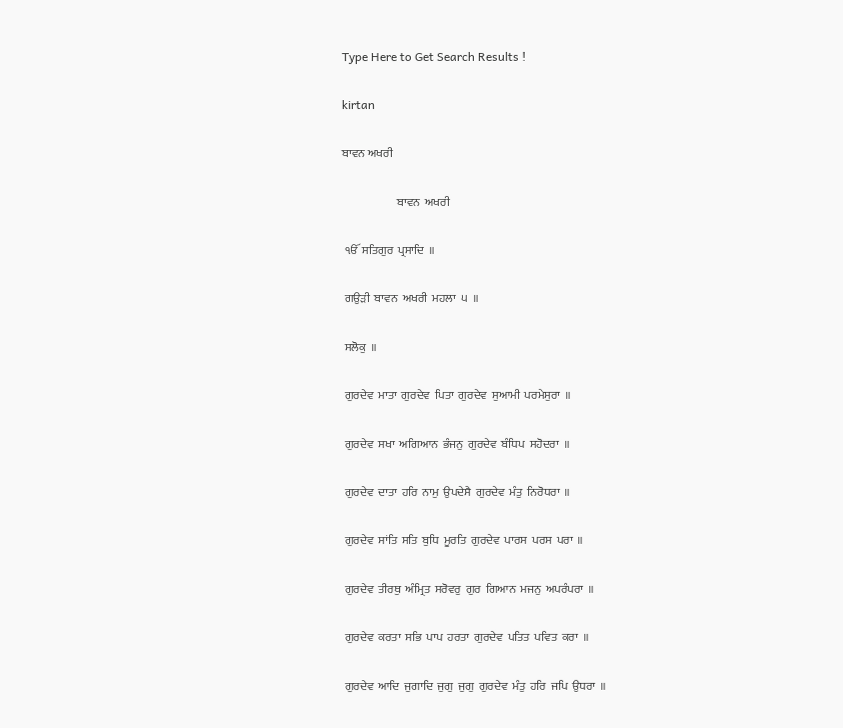Type Here to Get Search Results !

kirtan

ਬਾਵਨ ਅਖਰੀ

                        ਬਾਵਨ  ਅਖਰੀ

 ੴ  ਸਤਿਗੁਰ  ਪ੍ਰਸਾਦਿ  ॥

 ਗਉੜੀ  ਬਾਵਨ  ਅਖਰੀ  ਮਹਲਾ  ੫  ॥

 ਸਲੋਕੁ  ॥

 ਗੁਰਦੇਵ  ਮਾਤਾ  ਗੁਰਦੇਵ  ਪਿਤਾ  ਗੁਰਦੇਵ  ਸੁਆਮੀ  ਪਰਮੇਸੁਰਾ  ॥

 ਗੁਰਦੇਵ  ਸਖਾ  ਅਗਿਆਨ  ਭੰਜਨੁ  ਗੁਰਦੇਵ  ਬੰਧਿਪ  ਸਹੋਦਰਾ  ॥

 ਗੁਰਦੇਵ  ਦਾਤਾ  ਹਰਿ  ਨਾਮੁ  ਉਪਦੇਸੈ  ਗੁਰਦੇਵ  ਮੰਤੁ  ਨਿਰੋਧਰਾ  ॥

 ਗੁਰਦੇਵ  ਸਾਂਤਿ  ਸਤਿ  ਬੁਧਿ  ਮੂਰਤਿ  ਗੁਰਦੇਵ  ਪਾਰਸ  ਪਰਸ  ਪਰਾ  ॥

 ਗੁਰਦੇਵ  ਤੀਰਥੁ  ਅੰਮ੍ਰਿਤ  ਸਰੋਵਰੁ  ਗੁਰ  ਗਿਆਨ  ਮਜਨੁ  ਅਪਰੰਪਰਾ  ॥

 ਗੁਰਦੇਵ  ਕਰਤਾ  ਸਭਿ  ਪਾਪ  ਹਰਤਾ  ਗੁਰਦੇਵ  ਪਤਿਤ  ਪਵਿਤ  ਕਰਾ  ॥

 ਗੁਰਦੇਵ  ਆਦਿ  ਜੁਗਾਦਿ  ਜੁਗੁ  ਜੁਗੁ  ਗੁਰਦੇਵ  ਮੰਤੁ  ਹਰਿ  ਜਪਿ  ਉਧਰਾ  ॥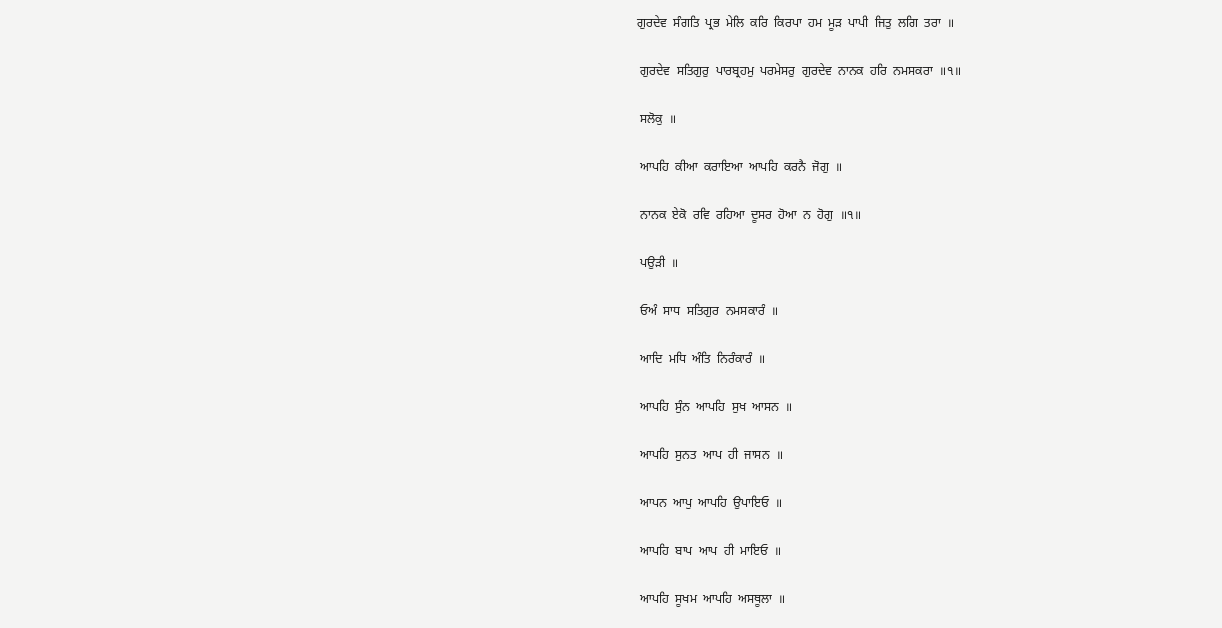ਗੁਰਦੇਵ  ਸੰਗਤਿ  ਪ੍ਰਭ  ਮੇਲਿ  ਕਰਿ  ਕਿਰਪਾ  ਹਮ  ਮੂੜ  ਪਾਪੀ  ਜਿਤੁ  ਲਗਿ  ਤਰਾ  ॥

 ਗੁਰਦੇਵ  ਸਤਿਗੁਰੁ  ਪਾਰਬ੍ਰਹਮੁ  ਪਰਮੇਸਰੁ  ਗੁਰਦੇਵ  ਨਾਨਕ  ਹਰਿ  ਨਮਸਕਰਾ  ॥੧॥

 ਸਲੋਕੁ  ॥

 ਆਪਹਿ  ਕੀਆ  ਕਰਾਇਆ  ਆਪਹਿ  ਕਰਨੈ  ਜੋਗੁ  ॥

 ਨਾਨਕ  ਏਕੋ  ਰਵਿ  ਰਹਿਆ  ਦੂਸਰ  ਹੋਆ  ਨ  ਹੋਗੁ  ॥੧॥

 ਪਉੜੀ  ॥

 ਓਅੰ  ਸਾਧ  ਸਤਿਗੁਰ  ਨਮਸਕਾਰੰ  ॥

 ਆਦਿ  ਮਧਿ  ਅੰਤਿ  ਨਿਰੰਕਾਰੰ  ॥

 ਆਪਹਿ  ਸੁੰਨ  ਆਪਹਿ  ਸੁਖ  ਆਸਨ  ॥

 ਆਪਹਿ  ਸੁਨਤ  ਆਪ  ਹੀ  ਜਾਸਨ  ॥

 ਆਪਨ  ਆਪੁ  ਆਪਹਿ  ਉਪਾਇਓ  ॥

 ਆਪਹਿ  ਬਾਪ  ਆਪ  ਹੀ  ਮਾਇਓ  ॥

 ਆਪਹਿ  ਸੂਖਮ  ਆਪਹਿ  ਅਸਥੂਲਾ  ॥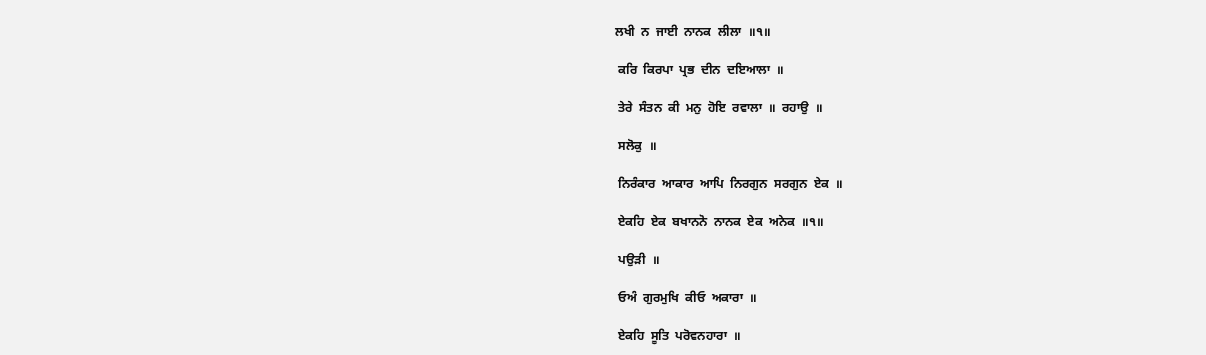ਲਖੀ  ਨ  ਜਾਈ  ਨਾਨਕ  ਲੀਲਾ  ॥੧॥

 ਕਰਿ  ਕਿਰਪਾ  ਪ੍ਰਭ  ਦੀਨ  ਦਇਆਲਾ  ॥

 ਤੇਰੇ  ਸੰਤਨ  ਕੀ  ਮਨੁ  ਹੋਇ  ਰਵਾਲਾ  ॥  ਰਹਾਉ  ॥

 ਸਲੋਕੁ  ॥

 ਨਿਰੰਕਾਰ  ਆਕਾਰ  ਆਪਿ  ਨਿਰਗੁਨ  ਸਰਗੁਨ  ਏਕ  ॥

 ਏਕਹਿ  ਏਕ  ਬਖਾਨਨੋ  ਨਾਨਕ  ਏਕ  ਅਨੇਕ  ॥੧॥

 ਪਉੜੀ  ॥

 ਓਅੰ  ਗੁਰਮੁਖਿ  ਕੀਓ  ਅਕਾਰਾ  ॥

 ਏਕਹਿ  ਸੂਤਿ  ਪਰੋਵਨਹਾਰਾ  ॥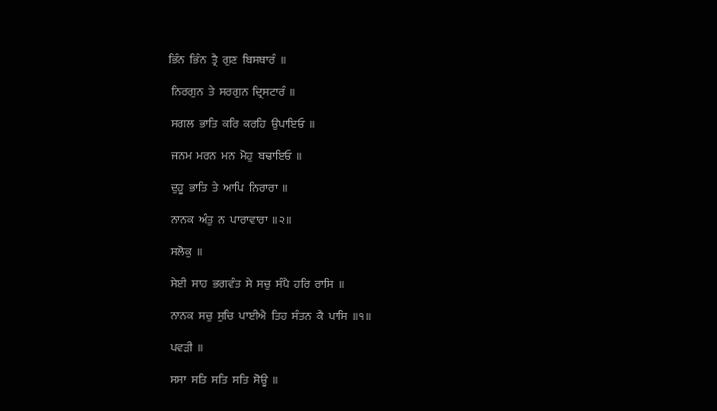ਭਿੰਨ  ਭਿੰਨ  ਤ੍ਰੈ  ਗੁਣ  ਬਿਸਥਾਰੰ  ॥

 ਨਿਰਗੁਨ  ਤੇ  ਸਰਗੁਨ  ਦ੍ਰਿਸਟਾਰੰ  ॥

 ਸਗਲ  ਭਾਤਿ  ਕਰਿ  ਕਰਹਿ  ਉਪਾਇਓ  ॥

 ਜਨਮ  ਮਰਨ  ਮਨ  ਮੋਹੁ  ਬਢਾਇਓ  ॥

 ਦੁਹੂ  ਭਾਤਿ  ਤੇ  ਆਪਿ  ਨਿਰਾਰਾ  ॥

 ਨਾਨਕ  ਅੰਤੁ  ਨ  ਪਾਰਾਵਾਰਾ  ॥੨॥

 ਸਲੋਕੁ  ॥

 ਸੇਈ  ਸਾਹ  ਭਗਵੰਤ  ਸੇ  ਸਚੁ  ਸੰਪੈ  ਹਰਿ  ਰਾਸਿ  ॥

 ਨਾਨਕ  ਸਚੁ  ਸੁਚਿ  ਪਾਈਐ  ਤਿਹ  ਸੰਤਨ  ਕੈ  ਪਾਸਿ  ॥੧॥

 ਪਵੜੀ  ॥

 ਸਸਾ  ਸਤਿ  ਸਤਿ  ਸਤਿ  ਸੋਊ  ॥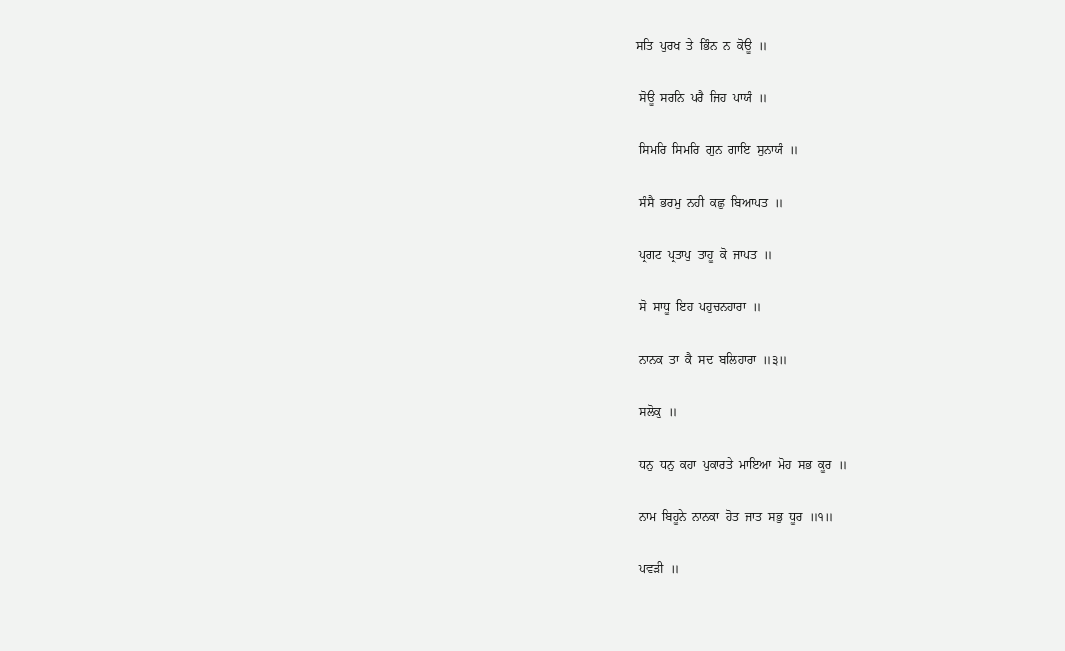ਸਤਿ  ਪੁਰਖ  ਤੇ  ਭਿੰਨ  ਨ  ਕੋਊ  ॥

 ਸੋਊ  ਸਰਨਿ  ਪਰੈ  ਜਿਹ  ਪਾਯੰ  ॥

 ਸਿਮਰਿ  ਸਿਮਰਿ  ਗੁਨ  ਗਾਇ  ਸੁਨਾਯੰ  ॥

 ਸੰਸੈ  ਭਰਮੁ  ਨਹੀ  ਕਛੁ  ਬਿਆਪਤ  ॥

 ਪ੍ਰਗਟ  ਪ੍ਰਤਾਪੁ  ਤਾਹੂ  ਕੋ  ਜਾਪਤ  ॥

 ਸੋ  ਸਾਧੂ  ਇਹ  ਪਹੁਚਨਹਾਰਾ  ॥

 ਨਾਨਕ  ਤਾ  ਕੈ  ਸਦ  ਬਲਿਹਾਰਾ  ॥੩॥

 ਸਲੋਕੁ  ॥

 ਧਨੁ  ਧਨੁ  ਕਹਾ  ਪੁਕਾਰਤੇ  ਮਾਇਆ  ਮੋਹ  ਸਭ  ਕੂਰ  ॥

 ਨਾਮ  ਬਿਹੂਨੇ  ਨਾਨਕਾ  ਹੋਤ  ਜਾਤ  ਸਭੁ  ਧੂਰ  ॥੧॥

 ਪਵੜੀ  ॥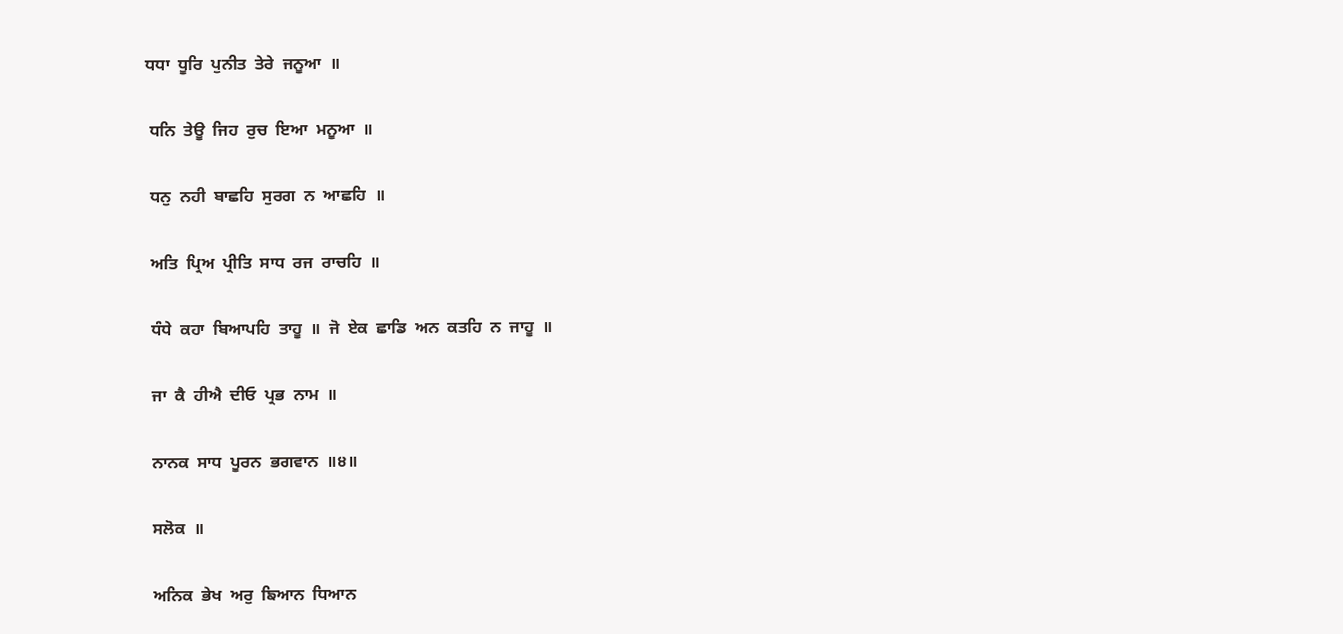ਧਧਾ  ਧੂਰਿ  ਪੁਨੀਤ  ਤੇਰੇ  ਜਨੂਆ  ॥

 ਧਨਿ  ਤੇਊ  ਜਿਹ  ਰੁਚ  ਇਆ  ਮਨੂਆ  ॥

 ਧਨੁ  ਨਹੀ  ਬਾਛਹਿ  ਸੁਰਗ  ਨ  ਆਛਹਿ  ॥

 ਅਤਿ  ਪ੍ਰਿਅ  ਪ੍ਰੀਤਿ  ਸਾਧ  ਰਜ  ਰਾਚਹਿ  ॥

 ਧੰਧੇ  ਕਹਾ  ਬਿਆਪਹਿ  ਤਾਹੂ  ॥  ਜੋ  ਏਕ  ਛਾਡਿ  ਅਨ  ਕਤਹਿ  ਨ  ਜਾਹੂ  ॥

 ਜਾ  ਕੈ  ਹੀਐ  ਦੀਓ  ਪ੍ਰਭ  ਨਾਮ  ॥

 ਨਾਨਕ  ਸਾਧ  ਪੂਰਨ  ਭਗਵਾਨ  ॥੪॥

 ਸਲੋਕ  ॥

 ਅਨਿਕ  ਭੇਖ  ਅਰੁ  ਙਿਆਨ  ਧਿਆਨ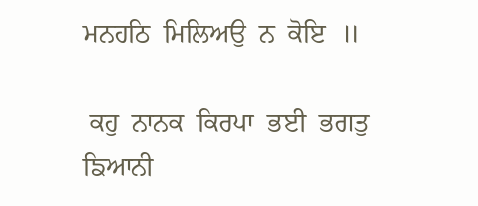ਮਨਹਠਿ  ਮਿਲਿਅਉ  ਨ  ਕੋਇ  ॥

 ਕਹੁ  ਨਾਨਕ  ਕਿਰਪਾ  ਭਈ  ਭਗਤੁ  ਙਿਆਨੀ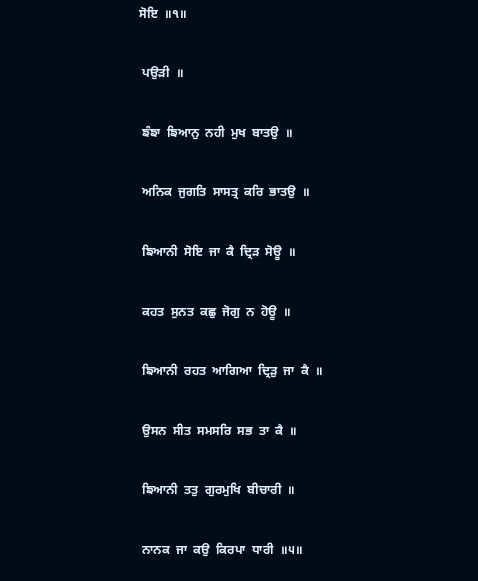ਸੋਇ  ॥੧॥

 ਪਉੜੀ  ॥

 ਙੰਙਾ  ਙਿਆਨੁ  ਨਹੀ  ਮੁਖ  ਬਾਤਉ  ॥

 ਅਨਿਕ  ਜੁਗਤਿ  ਸਾਸਤ੍ਰ  ਕਰਿ  ਭਾਤਉ  ॥

 ਙਿਆਨੀ  ਸੋਇ  ਜਾ  ਕੈ  ਦ੍ਰਿੜ  ਸੋਊ  ॥

 ਕਹਤ  ਸੁਨਤ  ਕਛੁ  ਜੋਗੁ  ਨ  ਹੋਊ  ॥

 ਙਿਆਨੀ  ਰਹਤ  ਆਗਿਆ  ਦ੍ਰਿੜੁ  ਜਾ  ਕੈ  ॥

 ਉਸਨ  ਸੀਤ  ਸਮਸਰਿ  ਸਭ  ਤਾ  ਕੈ  ॥

 ਙਿਆਨੀ  ਤਤੁ  ਗੁਰਮੁਖਿ  ਬੀਚਾਰੀ  ॥

 ਨਾਨਕ  ਜਾ  ਕਉ  ਕਿਰਪਾ  ਧਾਰੀ  ॥੫॥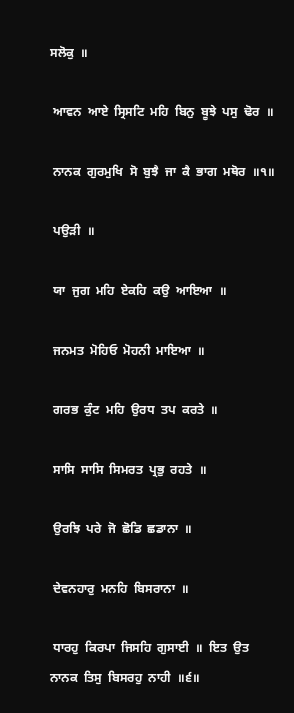ਸਲੋਕੁ  ॥

 ਆਵਨ  ਆਏ  ਸ੍ਰਿਸਟਿ  ਮਹਿ  ਬਿਨੁ  ਬੂਝੇ  ਪਸੁ  ਢੋਰ  ॥

 ਨਾਨਕ  ਗੁਰਮੁਖਿ  ਸੋ  ਬੁਝੈ  ਜਾ  ਕੈ  ਭਾਗ  ਮਥੋਰ  ॥੧॥

 ਪਉੜੀ  ॥

 ਯਾ  ਜੁਗ  ਮਹਿ  ਏਕਹਿ  ਕਉ  ਆਇਆ  ॥

 ਜਨਮਤ  ਮੋਹਿਓ  ਮੋਹਨੀ  ਮਾਇਆ  ॥

 ਗਰਭ  ਕੁੰਟ  ਮਹਿ  ਉਰਧ  ਤਪ  ਕਰਤੇ  ॥

 ਸਾਸਿ  ਸਾਸਿ  ਸਿਮਰਤ  ਪ੍ਰਭੁ  ਰਹਤੇ  ॥

 ਉਰਝਿ  ਪਰੇ  ਜੋ  ਛੋਡਿ  ਛਡਾਨਾ  ॥

 ਦੇਵਨਹਾਰੁ  ਮਨਹਿ  ਬਿਸਰਾਨਾ  ॥

 ਧਾਰਹੁ  ਕਿਰਪਾ  ਜਿਸਹਿ  ਗੁਸਾਈ  ॥  ਇਤ  ਉਤ  ਨਾਨਕ  ਤਿਸੁ  ਬਿਸਰਹੁ  ਨਾਹੀ  ॥੬॥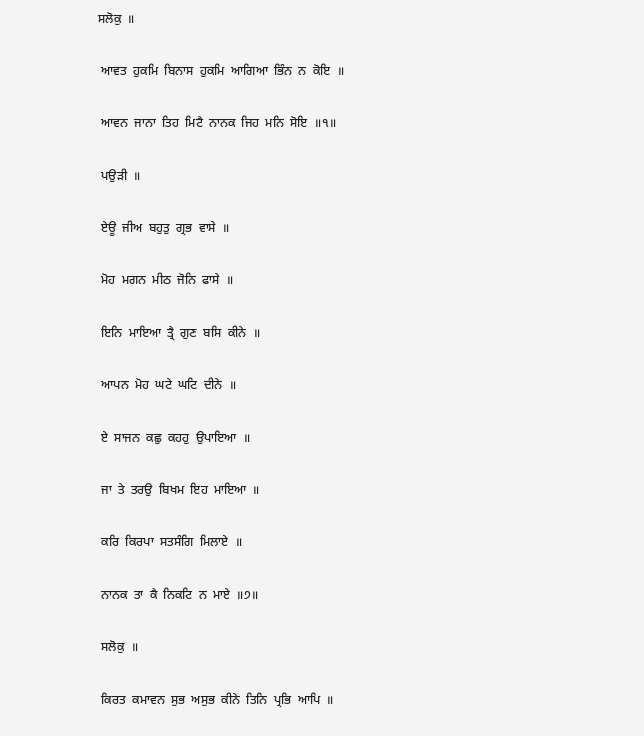ਸਲੋਕੁ  ॥

 ਆਵਤ  ਹੁਕਮਿ  ਬਿਨਾਸ  ਹੁਕਮਿ  ਆਗਿਆ  ਭਿੰਨ  ਨ  ਕੋਇ  ॥

 ਆਵਨ  ਜਾਨਾ  ਤਿਹ  ਮਿਟੈ  ਨਾਨਕ  ਜਿਹ  ਮਨਿ  ਸੋਇ  ॥੧॥

 ਪਉੜੀ  ॥

 ਏਊ  ਜੀਅ  ਬਹੁਤੁ  ਗ੍ਰਭ  ਵਾਸੇ  ॥

 ਮੋਹ  ਮਗਨ  ਮੀਠ  ਜੋਨਿ  ਫਾਸੇ  ॥

 ਇਨਿ  ਮਾਇਆ  ਤ੍ਰੈ  ਗੁਣ  ਬਸਿ  ਕੀਨੇ  ॥

 ਆਪਨ  ਮੋਹ  ਘਟੇ  ਘਟਿ  ਦੀਨੇ  ॥

 ਏ  ਸਾਜਨ  ਕਛੁ  ਕਹਹੁ  ਉਪਾਇਆ  ॥

 ਜਾ  ਤੇ  ਤਰਉ  ਬਿਖਮ  ਇਹ  ਮਾਇਆ  ॥

 ਕਰਿ  ਕਿਰਪਾ  ਸਤਸੰਗਿ  ਮਿਲਾਏ  ॥

 ਨਾਨਕ  ਤਾ  ਕੈ  ਨਿਕਟਿ  ਨ  ਮਾਏ  ॥੭॥

 ਸਲੋਕੁ  ॥

 ਕਿਰਤ  ਕਮਾਵਨ  ਸੁਭ  ਅਸੁਭ  ਕੀਨੇ  ਤਿਨਿ  ਪ੍ਰਭਿ  ਆਪਿ  ॥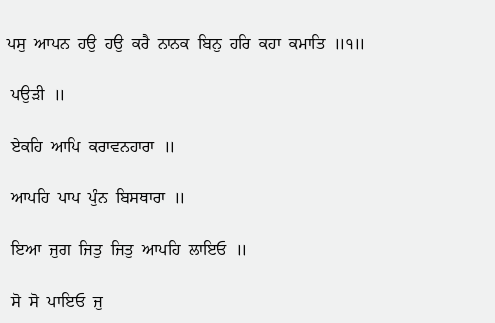ਪਸੁ  ਆਪਨ  ਹਉ  ਹਉ  ਕਰੈ  ਨਾਨਕ  ਬਿਨੁ  ਹਰਿ  ਕਹਾ  ਕਮਾਤਿ  ॥੧॥

 ਪਉੜੀ  ॥

 ਏਕਹਿ  ਆਪਿ  ਕਰਾਵਨਹਾਰਾ  ॥

 ਆਪਹਿ  ਪਾਪ  ਪੁੰਨ  ਬਿਸਥਾਰਾ  ॥

 ਇਆ  ਜੁਗ  ਜਿਤੁ  ਜਿਤੁ  ਆਪਹਿ  ਲਾਇਓ  ॥

 ਸੋ  ਸੋ  ਪਾਇਓ  ਜੁ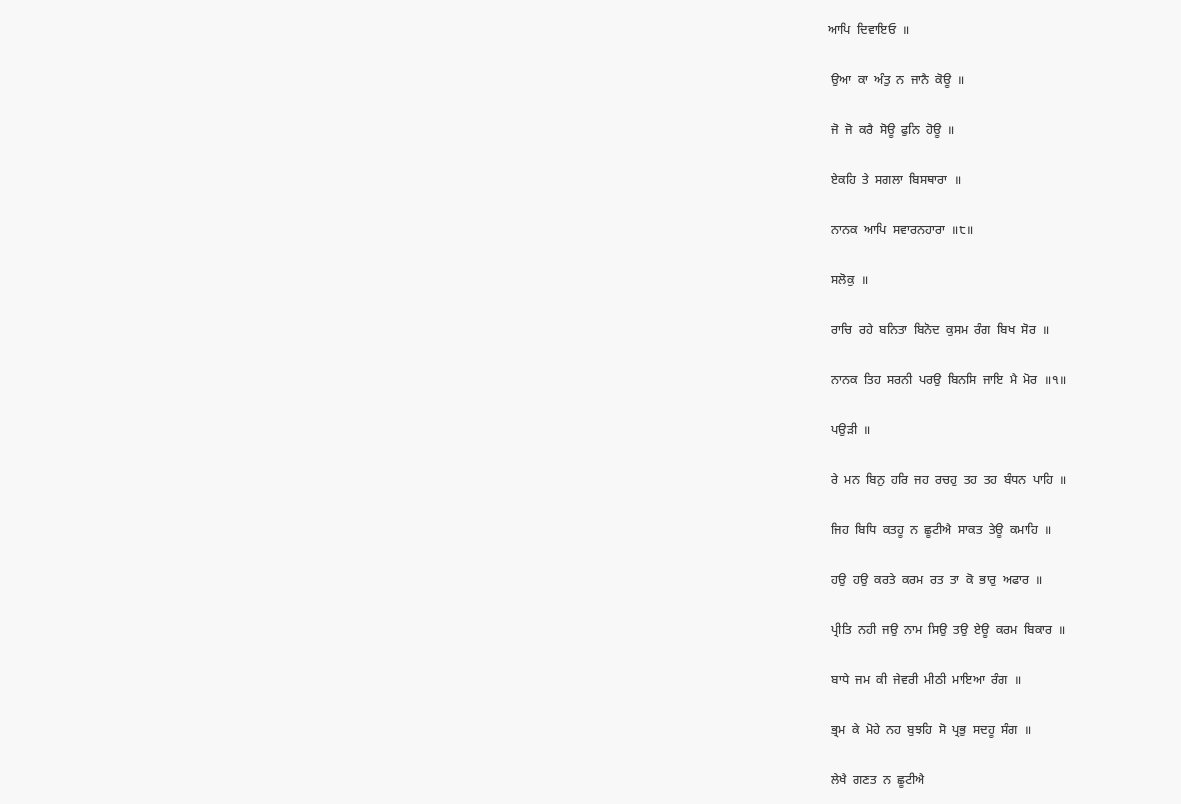ਆਪਿ  ਦਿਵਾਇਓ  ॥

 ਉਆ  ਕਾ  ਅੰਤੁ  ਨ  ਜਾਨੈ  ਕੋਊ  ॥

 ਜੋ  ਜੋ  ਕਰੈ  ਸੋਊ  ਫੁਨਿ  ਹੋਊ  ॥

 ਏਕਹਿ  ਤੇ  ਸਗਲਾ  ਬਿਸਥਾਰਾ  ॥

 ਨਾਨਕ  ਆਪਿ  ਸਵਾਰਨਹਾਰਾ  ॥੮॥

 ਸਲੋਕੁ  ॥

 ਰਾਚਿ  ਰਹੇ  ਬਨਿਤਾ  ਬਿਨੋਦ  ਕੁਸਮ  ਰੰਗ  ਬਿਖ  ਸੋਰ  ॥

 ਨਾਨਕ  ਤਿਹ  ਸਰਨੀ  ਪਰਉ  ਬਿਨਸਿ  ਜਾਇ  ਮੈ  ਮੋਰ  ॥੧॥

 ਪਉੜੀ  ॥

 ਰੇ  ਮਨ  ਬਿਨੁ  ਹਰਿ  ਜਹ  ਰਚਹੁ  ਤਹ  ਤਹ  ਬੰਧਨ  ਪਾਹਿ  ॥

 ਜਿਹ  ਬਿਧਿ  ਕਤਹੂ  ਨ  ਛੂਟੀਐ  ਸਾਕਤ  ਤੇਊ  ਕਮਾਹਿ  ॥

 ਹਉ  ਹਉ  ਕਰਤੇ  ਕਰਮ  ਰਤ  ਤਾ  ਕੋ  ਭਾਰੁ  ਅਫਾਰ  ॥

 ਪ੍ਰੀਤਿ  ਨਹੀ  ਜਉ  ਨਾਮ  ਸਿਉ  ਤਉ  ਏਊ  ਕਰਮ  ਬਿਕਾਰ  ॥

 ਬਾਧੇ  ਜਮ  ਕੀ  ਜੇਵਰੀ  ਮੀਠੀ  ਮਾਇਆ  ਰੰਗ  ॥

 ਭ੍ਰਮ  ਕੇ  ਮੋਹੇ  ਨਹ  ਬੁਝਹਿ  ਸੋ  ਪ੍ਰਭੁ  ਸਦਹੂ  ਸੰਗ  ॥

 ਲੇਖੈ  ਗਣਤ  ਨ  ਛੂਟੀਐ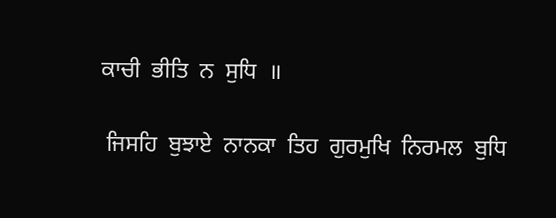ਕਾਚੀ  ਭੀਤਿ  ਨ  ਸੁਧਿ  ॥

 ਜਿਸਹਿ  ਬੁਝਾਏ  ਨਾਨਕਾ  ਤਿਹ  ਗੁਰਮੁਖਿ  ਨਿਰਮਲ  ਬੁਧਿ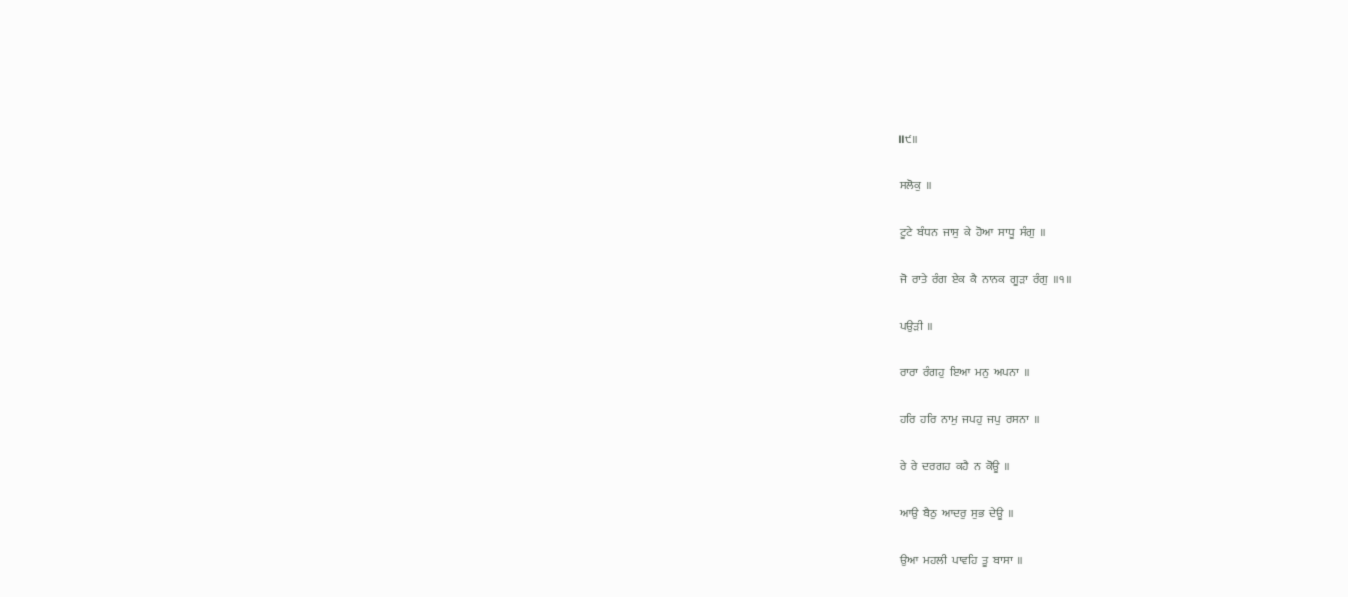॥੯॥

 ਸਲੋਕੁ  ॥

 ਟੂਟੇ  ਬੰਧਨ  ਜਾਸੁ  ਕੇ  ਹੋਆ  ਸਾਧੂ  ਸੰਗੁ  ॥

 ਜੋ  ਰਾਤੇ  ਰੰਗ  ਏਕ  ਕੈ  ਨਾਨਕ  ਗੂੜਾ  ਰੰਗੁ  ॥੧॥

 ਪਉੜੀ  ॥

 ਰਾਰਾ  ਰੰਗਹੁ  ਇਆ  ਮਨੁ  ਅਪਨਾ  ॥

 ਹਰਿ  ਹਰਿ  ਨਾਮੁ  ਜਪਹੁ  ਜਪੁ  ਰਸਨਾ  ॥

 ਰੇ  ਰੇ  ਦਰਗਹ  ਕਹੈ  ਨ  ਕੋਊ  ॥

 ਆਉ  ਬੈਠੁ  ਆਦਰੁ  ਸੁਭ  ਦੇਊ  ॥

 ਉਆ  ਮਹਲੀ  ਪਾਵਹਿ  ਤੂ  ਬਾਸਾ  ॥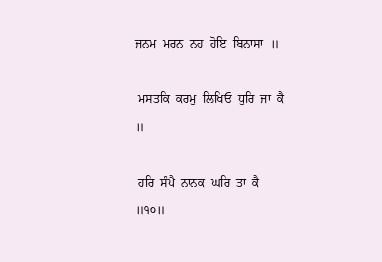ਜਨਮ  ਮਰਨ  ਨਹ  ਹੋਇ  ਬਿਨਾਸਾ  ॥

 ਮਸਤਕਿ  ਕਰਮੁ  ਲਿਖਿਓ  ਧੁਰਿ  ਜਾ  ਕੈ  ॥

 ਹਰਿ  ਸੰਪੈ  ਨਾਨਕ  ਘਰਿ  ਤਾ  ਕੈ  ॥੧੦॥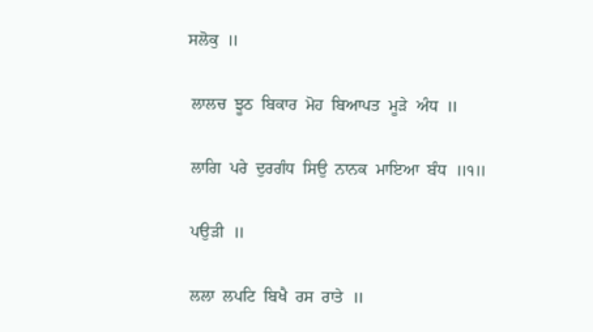ਸਲੋਕੁ  ॥

 ਲਾਲਚ  ਝੂਠ  ਬਿਕਾਰ  ਮੋਹ  ਬਿਆਪਤ  ਮੂੜੇ  ਅੰਧ  ॥

 ਲਾਗਿ  ਪਰੇ  ਦੁਰਗੰਧ  ਸਿਉ  ਨਾਨਕ  ਮਾਇਆ  ਬੰਧ  ॥੧॥

 ਪਉੜੀ  ॥

 ਲਲਾ  ਲਪਟਿ  ਬਿਖੈ  ਰਸ  ਰਾਤੇ  ॥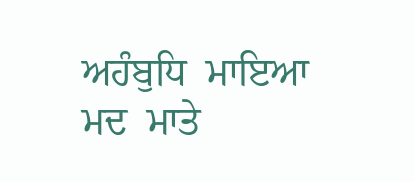ਅਹੰਬੁਧਿ  ਮਾਇਆ  ਮਦ  ਮਾਤੇ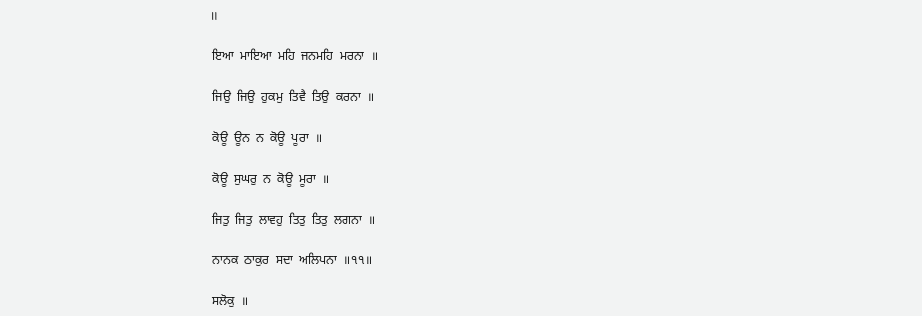॥

 ਇਆ  ਮਾਇਆ  ਮਹਿ  ਜਨਮਹਿ  ਮਰਨਾ  ॥

 ਜਿਉ  ਜਿਉ  ਹੁਕਮੁ  ਤਿਵੈ  ਤਿਉ  ਕਰਨਾ  ॥

 ਕੋਊ  ਊਨ  ਨ  ਕੋਊ  ਪੂਰਾ  ॥

 ਕੋਊ  ਸੁਘਰੁ  ਨ  ਕੋਊ  ਮੂਰਾ  ॥

 ਜਿਤੁ  ਜਿਤੁ  ਲਾਵਹੁ  ਤਿਤੁ  ਤਿਤੁ  ਲਗਨਾ  ॥

 ਨਾਨਕ  ਠਾਕੁਰ  ਸਦਾ  ਅਲਿਪਨਾ  ॥੧੧॥

 ਸਲੋਕੁ  ॥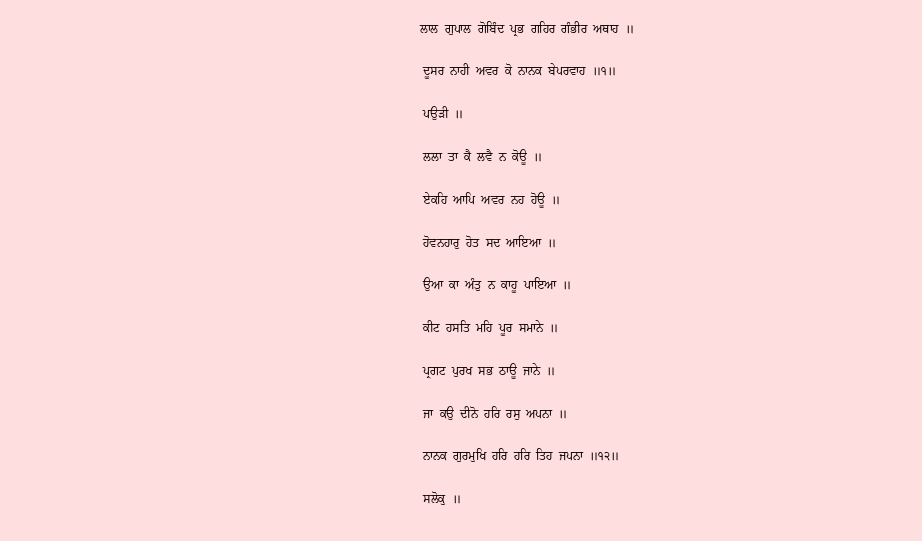ਲਾਲ  ਗੁਪਾਲ  ਗੋਬਿੰਦ  ਪ੍ਰਭ  ਗਹਿਰ  ਗੰਭੀਰ  ਅਥਾਹ  ॥

 ਦੂਸਰ  ਨਾਹੀ  ਅਵਰ  ਕੋ  ਨਾਨਕ  ਬੇਪਰਵਾਹ  ॥੧॥

 ਪਉੜੀ  ॥

 ਲਲਾ  ਤਾ  ਕੈ  ਲਵੈ  ਨ  ਕੋਊ  ॥

 ਏਕਹਿ  ਆਪਿ  ਅਵਰ  ਨਹ  ਹੋਊ  ॥

 ਹੋਵਨਹਾਰੁ  ਹੋਤ  ਸਦ  ਆਇਆ  ॥

 ਉਆ  ਕਾ  ਅੰਤੁ  ਨ  ਕਾਹੂ  ਪਾਇਆ  ॥

 ਕੀਟ  ਹਸਤਿ  ਮਹਿ  ਪੂਰ  ਸਮਾਨੇ  ॥

 ਪ੍ਰਗਟ  ਪੁਰਖ  ਸਭ  ਠਾਊ  ਜਾਨੇ  ॥

 ਜਾ  ਕਉ  ਦੀਨੋ  ਹਰਿ  ਰਸੁ  ਅਪਨਾ  ॥

 ਨਾਨਕ  ਗੁਰਮੁਖਿ  ਹਰਿ  ਹਰਿ  ਤਿਹ  ਜਪਨਾ  ॥੧੨॥

 ਸਲੋਕੁ  ॥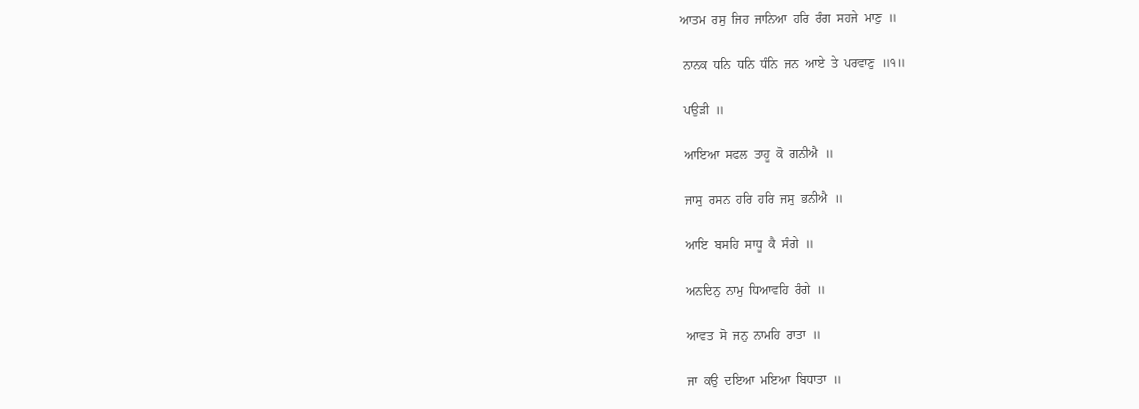ਆਤਮ  ਰਸੁ  ਜਿਹ  ਜਾਨਿਆ  ਹਰਿ  ਰੰਗ  ਸਹਜੇ  ਮਾਣੁ  ॥

 ਨਾਨਕ  ਧਨਿ  ਧਨਿ  ਧੰਨਿ  ਜਨ  ਆਏ  ਤੇ  ਪਰਵਾਣੁ  ॥੧॥

 ਪਉੜੀ  ॥

 ਆਇਆ  ਸਫਲ  ਤਾਹੂ  ਕੋ  ਗਨੀਐ  ॥

 ਜਾਸੁ  ਰਸਨ  ਹਰਿ  ਹਰਿ  ਜਸੁ  ਭਨੀਐ  ॥

 ਆਇ  ਬਸਹਿ  ਸਾਧੂ  ਕੈ  ਸੰਗੇ  ॥

 ਅਨਦਿਨੁ  ਨਾਮੁ  ਧਿਆਵਹਿ  ਰੰਗੇ  ॥

 ਆਵਤ  ਸੋ  ਜਨੁ  ਨਾਮਹਿ  ਰਾਤਾ  ॥

 ਜਾ  ਕਉ  ਦਇਆ  ਮਇਆ  ਬਿਧਾਤਾ  ॥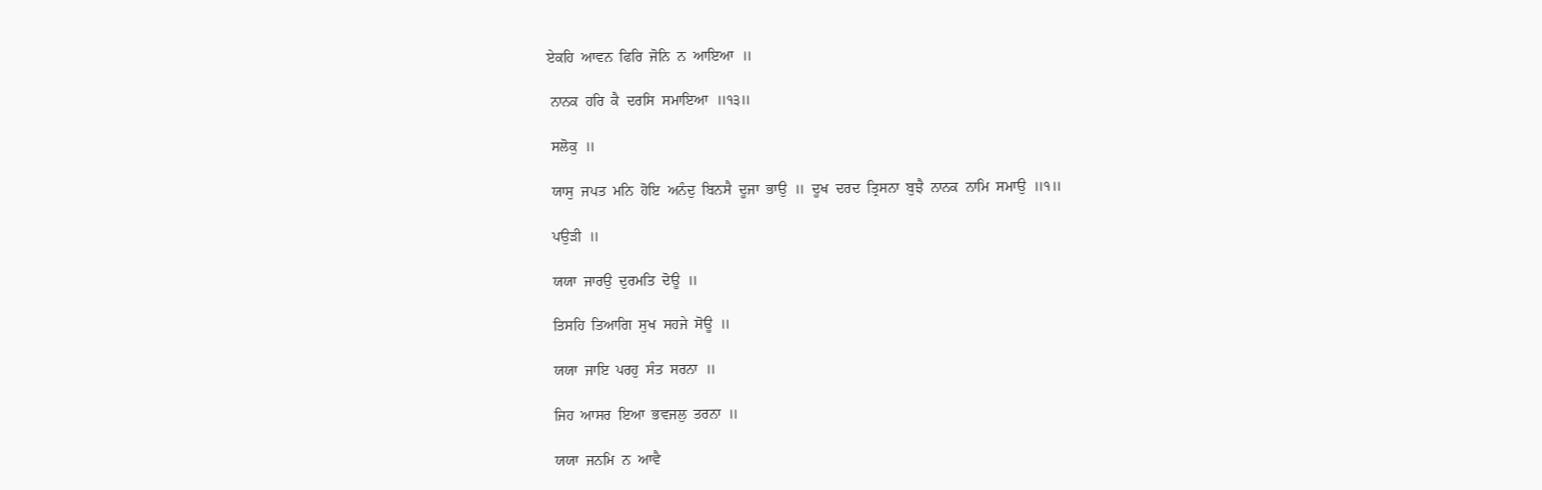ਏਕਹਿ  ਆਵਨ  ਫਿਰਿ  ਜੋਨਿ  ਨ  ਆਇਆ  ॥

 ਨਾਨਕ  ਹਰਿ  ਕੈ  ਦਰਸਿ  ਸਮਾਇਆ  ॥੧੩॥

 ਸਲੋਕੁ  ॥

 ਯਾਸੁ  ਜਪਤ  ਮਨਿ  ਹੋਇ  ਅਨੰਦੁ  ਬਿਨਸੈ  ਦੂਜਾ  ਭਾਉ  ॥  ਦੂਖ  ਦਰਦ  ਤ੍ਰਿਸਨਾ  ਬੁਝੈ  ਨਾਨਕ  ਨਾਮਿ  ਸਮਾਉ  ॥੧॥

 ਪਉੜੀ  ॥

 ਯਯਾ  ਜਾਰਉ  ਦੁਰਮਤਿ  ਦੋਊ  ॥

 ਤਿਸਹਿ  ਤਿਆਗਿ  ਸੁਖ  ਸਹਜੇ  ਸੋਊ  ॥

 ਯਯਾ  ਜਾਇ  ਪਰਹੁ  ਸੰਤ  ਸਰਨਾ  ॥

 ਜਿਹ  ਆਸਰ  ਇਆ  ਭਵਜਲੁ  ਤਰਨਾ  ॥

 ਯਯਾ  ਜਨਮਿ  ਨ  ਆਵੈ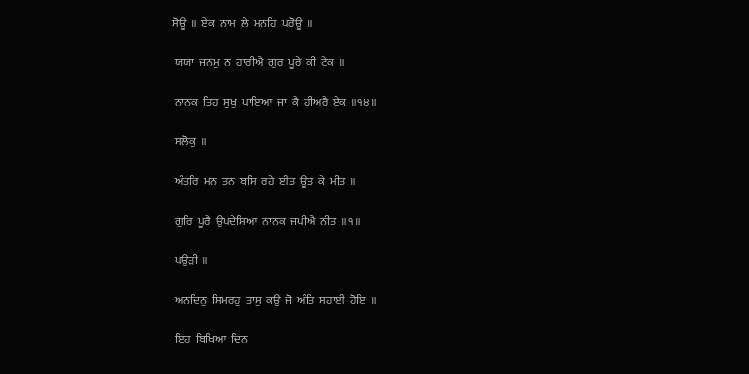ਸੋਊ  ॥  ਏਕ  ਨਾਮ  ਲੇ  ਮਨਹਿ  ਪਰੋਊ  ॥

 ਯਯਾ  ਜਨਮੁ  ਨ  ਹਾਰੀਐ  ਗੁਰ  ਪੂਰੇ  ਕੀ  ਟੇਕ  ॥

 ਨਾਨਕ  ਤਿਹ  ਸੁਖੁ  ਪਾਇਆ  ਜਾ  ਕੈ  ਹੀਅਰੈ  ਏਕ  ॥੧੪॥

 ਸਲੋਕੁ  ॥

 ਅੰਤਰਿ  ਮਨ  ਤਨ  ਬਸਿ  ਰਹੇ  ਈਤ  ਊਤ  ਕੇ  ਮੀਤ  ॥

 ਗੁਰਿ  ਪੂਰੈ  ਉਪਦੇਸਿਆ  ਨਾਨਕ  ਜਪੀਐ  ਨੀਤ  ॥੧॥

 ਪਉੜੀ  ॥

 ਅਨਦਿਨੁ  ਸਿਮਰਹੁ  ਤਾਸੁ  ਕਉ  ਜੋ  ਅੰਤਿ  ਸਹਾਈ  ਹੋਇ  ॥

 ਇਹ  ਬਿਖਿਆ  ਦਿਨ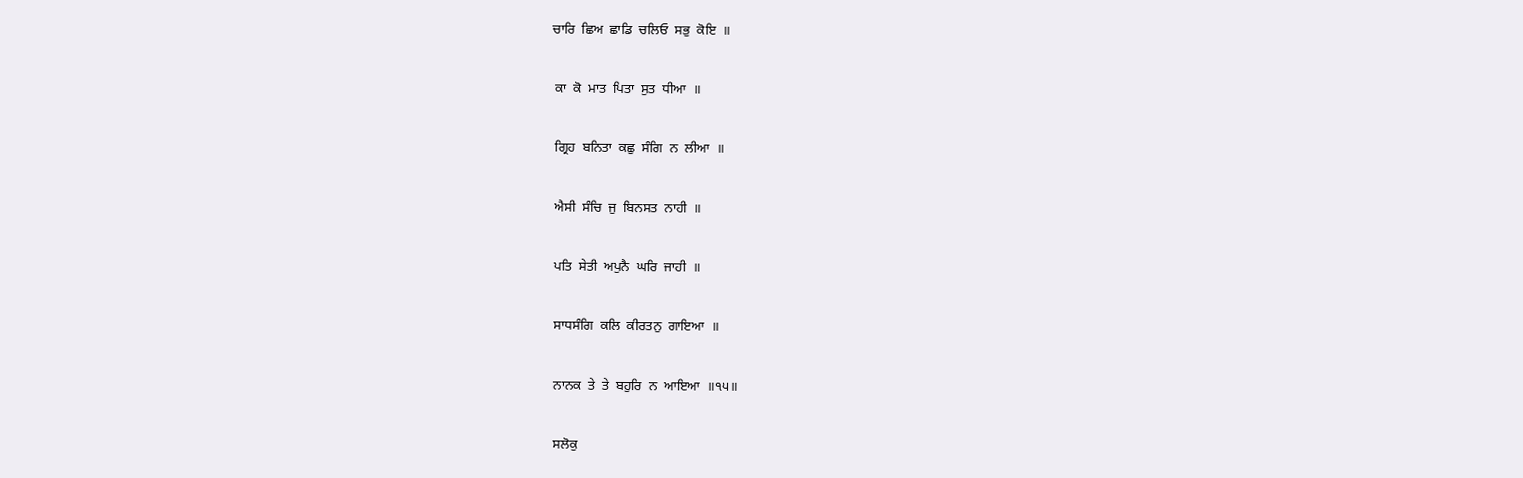ਚਾਰਿ  ਛਿਅ  ਛਾਡਿ  ਚਲਿਓ  ਸਭੁ  ਕੋਇ  ॥

 ਕਾ  ਕੋ  ਮਾਤ  ਪਿਤਾ  ਸੁਤ  ਧੀਆ  ॥

 ਗ੍ਰਿਹ  ਬਨਿਤਾ  ਕਛੁ  ਸੰਗਿ  ਨ  ਲੀਆ  ॥

 ਐਸੀ  ਸੰਚਿ  ਜੁ  ਬਿਨਸਤ  ਨਾਹੀ  ॥

 ਪਤਿ  ਸੇਤੀ  ਅਪੁਨੈ  ਘਰਿ  ਜਾਹੀ  ॥

 ਸਾਧਸੰਗਿ  ਕਲਿ  ਕੀਰਤਨੁ  ਗਾਇਆ  ॥

 ਨਾਨਕ  ਤੇ  ਤੇ  ਬਹੁਰਿ  ਨ  ਆਇਆ  ॥੧੫॥

 ਸਲੋਕੁ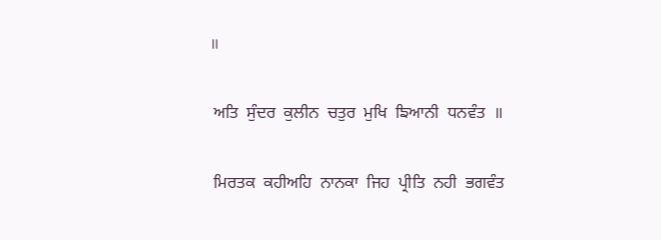॥

 ਅਤਿ  ਸੁੰਦਰ  ਕੁਲੀਨ  ਚਤੁਰ  ਮੁਖਿ  ਙਿਆਨੀ  ਧਨਵੰਤ  ॥

 ਮਿਰਤਕ  ਕਹੀਅਹਿ  ਨਾਨਕਾ  ਜਿਹ  ਪ੍ਰੀਤਿ  ਨਹੀ  ਭਗਵੰਤ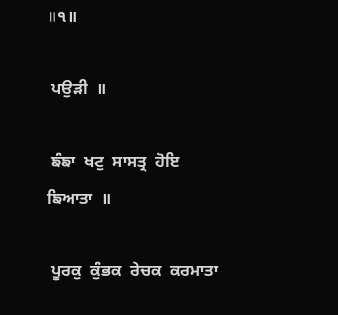॥੧॥

 ਪਉੜੀ  ॥

 ਙੰਙਾ  ਖਟੁ  ਸਾਸਤ੍ਰ  ਹੋਇ  ਙਿਆਤਾ  ॥

 ਪੂਰਕੁ  ਕੁੰਭਕ  ਰੇਚਕ  ਕਰਮਾਤਾ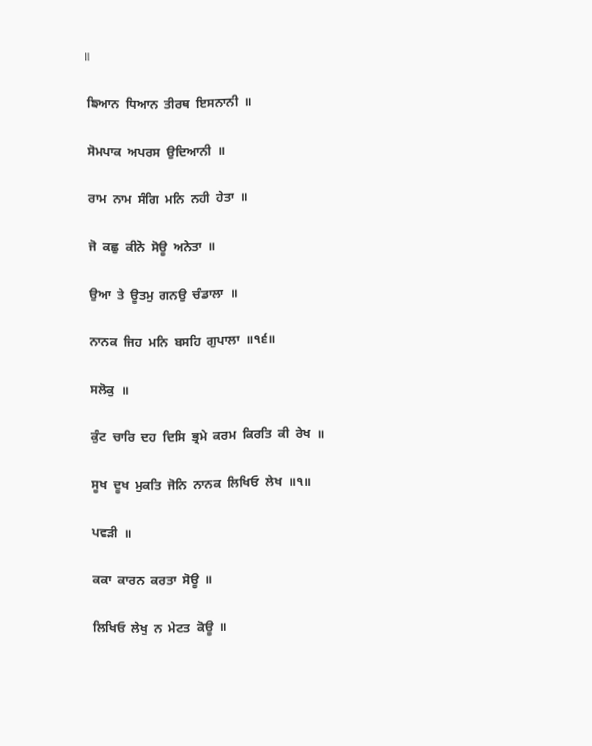॥

 ਙਿਆਨ  ਧਿਆਨ  ਤੀਰਥ  ਇਸਨਾਨੀ  ॥

 ਸੋਮਪਾਕ  ਅਪਰਸ  ਉਦਿਆਨੀ  ॥

 ਰਾਮ  ਨਾਮ  ਸੰਗਿ  ਮਨਿ  ਨਹੀ  ਹੇਤਾ  ॥

 ਜੋ  ਕਛੁ  ਕੀਨੋ  ਸੋਊ  ਅਨੇਤਾ  ॥

 ਉਆ  ਤੇ  ਊਤਮੁ  ਗਨਉ  ਚੰਡਾਲਾ  ॥

 ਨਾਨਕ  ਜਿਹ  ਮਨਿ  ਬਸਹਿ  ਗੁਪਾਲਾ  ॥੧੬॥

 ਸਲੋਕੁ  ॥

 ਕੁੰਟ  ਚਾਰਿ  ਦਹ  ਦਿਸਿ  ਭ੍ਰਮੇ  ਕਰਮ  ਕਿਰਤਿ  ਕੀ  ਰੇਖ  ॥

 ਸੂਖ  ਦੂਖ  ਮੁਕਤਿ  ਜੋਨਿ  ਨਾਨਕ  ਲਿਖਿਓ  ਲੇਖ  ॥੧॥

 ਪਵੜੀ  ॥

 ਕਕਾ  ਕਾਰਨ  ਕਰਤਾ  ਸੋਊ  ॥

 ਲਿਖਿਓ  ਲੇਖੁ  ਨ  ਮੇਟਤ  ਕੋਊ  ॥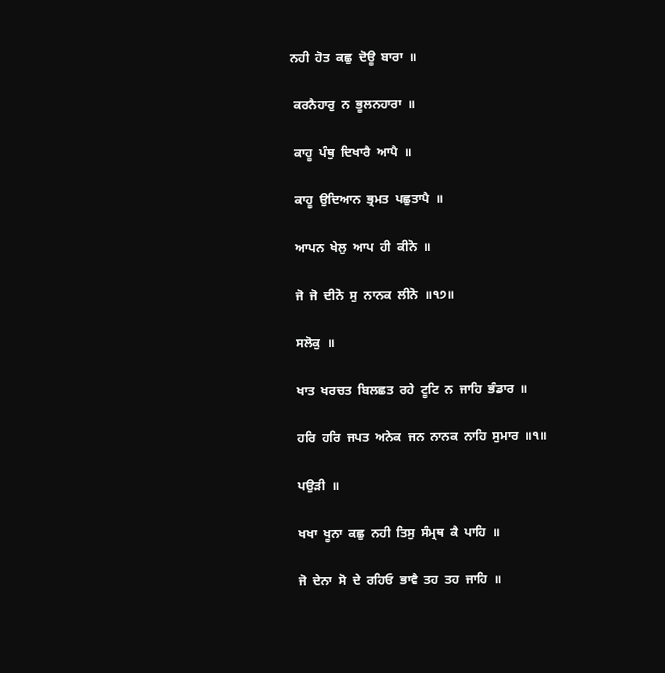ਨਹੀ  ਹੋਤ  ਕਛੁ  ਦੋਊ  ਬਾਰਾ  ॥

 ਕਰਨੈਹਾਰੁ  ਨ  ਭੂਲਨਹਾਰਾ  ॥

 ਕਾਹੂ  ਪੰਥੁ  ਦਿਖਾਰੈ  ਆਪੈ  ॥

 ਕਾਹੂ  ਉਦਿਆਨ  ਭ੍ਰਮਤ  ਪਛੁਤਾਪੈ  ॥

 ਆਪਨ  ਖੇਲੁ  ਆਪ  ਹੀ  ਕੀਨੋ  ॥

 ਜੋ  ਜੋ  ਦੀਨੋ  ਸੁ  ਨਾਨਕ  ਲੀਨੋ  ॥੧੭॥

 ਸਲੋਕੁ  ॥

 ਖਾਤ  ਖਰਚਤ  ਬਿਲਛਤ  ਰਹੇ  ਟੂਟਿ  ਨ  ਜਾਹਿ  ਭੰਡਾਰ  ॥

 ਹਰਿ  ਹਰਿ  ਜਪਤ  ਅਨੇਕ  ਜਨ  ਨਾਨਕ  ਨਾਹਿ  ਸੁਮਾਰ  ॥੧॥

 ਪਉੜੀ  ॥

 ਖਖਾ  ਖੂਨਾ  ਕਛੁ  ਨਹੀ  ਤਿਸੁ  ਸੰਮ੍ਰਥ  ਕੈ  ਪਾਹਿ  ॥

 ਜੋ  ਦੇਨਾ  ਸੋ  ਦੇ  ਰਹਿਓ  ਭਾਵੈ  ਤਹ  ਤਹ  ਜਾਹਿ  ॥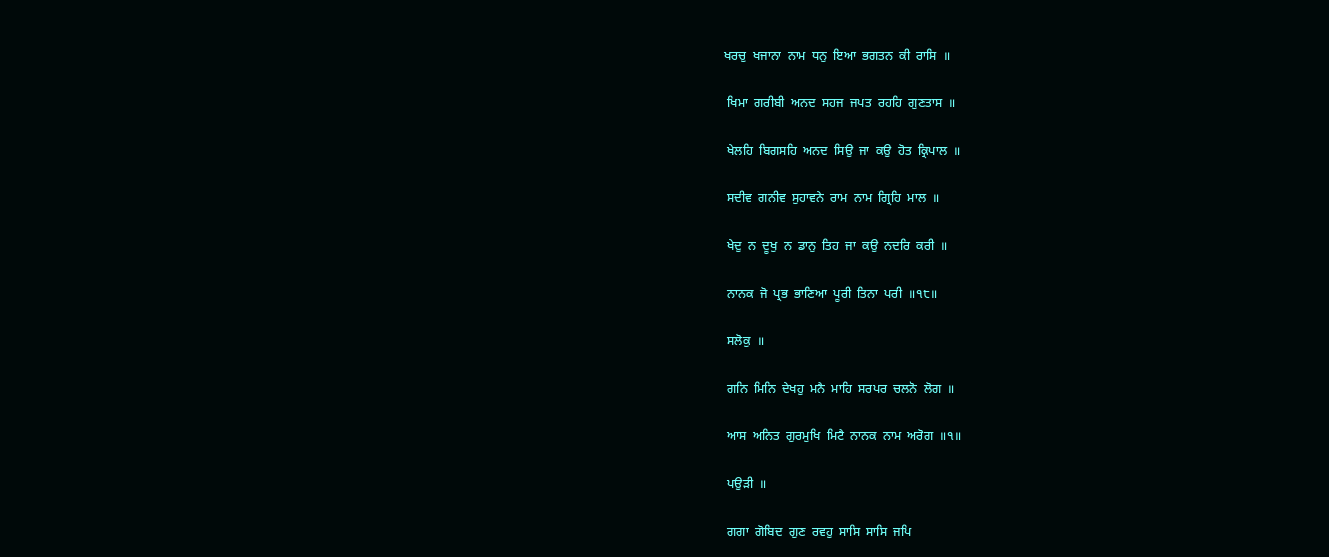ਖਰਚੁ  ਖਜਾਨਾ  ਨਾਮ  ਧਨੁ  ਇਆ  ਭਗਤਨ  ਕੀ  ਰਾਸਿ  ॥

 ਖਿਮਾ  ਗਰੀਬੀ  ਅਨਦ  ਸਹਜ  ਜਪਤ  ਰਹਹਿ  ਗੁਣਤਾਸ  ॥

 ਖੇਲਹਿ  ਬਿਗਸਹਿ  ਅਨਦ  ਸਿਉ  ਜਾ  ਕਉ  ਹੋਤ  ਕ੍ਰਿਪਾਲ  ॥

 ਸਦੀਵ  ਗਨੀਵ  ਸੁਹਾਵਨੇ  ਰਾਮ  ਨਾਮ  ਗ੍ਰਿਹਿ  ਮਾਲ  ॥

 ਖੇਦੁ  ਨ  ਦੂਖੁ  ਨ  ਡਾਨੁ  ਤਿਹ  ਜਾ  ਕਉ  ਨਦਰਿ  ਕਰੀ  ॥

 ਨਾਨਕ  ਜੋ  ਪ੍ਰਭ  ਭਾਣਿਆ  ਪੂਰੀ  ਤਿਨਾ  ਪਰੀ  ॥੧੮॥

 ਸਲੋਕੁ  ॥

 ਗਨਿ  ਮਿਨਿ  ਦੇਖਹੁ  ਮਨੈ  ਮਾਹਿ  ਸਰਪਰ  ਚਲਨੋ  ਲੋਗ  ॥

 ਆਸ  ਅਨਿਤ  ਗੁਰਮੁਖਿ  ਮਿਟੈ  ਨਾਨਕ  ਨਾਮ  ਅਰੋਗ  ॥੧॥

 ਪਉੜੀ  ॥

 ਗਗਾ  ਗੋਬਿਦ  ਗੁਣ  ਰਵਹੁ  ਸਾਸਿ  ਸਾਸਿ  ਜਪਿ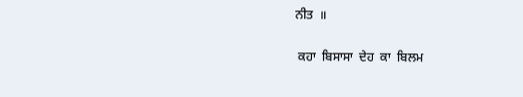ਨੀਤ  ॥

 ਕਹਾ  ਬਿਸਾਸਾ  ਦੇਹ  ਕਾ  ਬਿਲਮ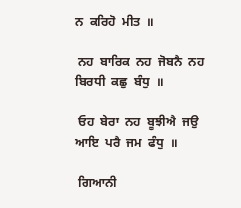ਨ  ਕਰਿਹੋ  ਮੀਤ  ॥

 ਨਹ  ਬਾਰਿਕ  ਨਹ  ਜੋਬਨੈ  ਨਹ  ਬਿਰਧੀ  ਕਛੁ  ਬੰਧੁ  ॥

 ਓਹ  ਬੇਰਾ  ਨਹ  ਬੂਝੀਐ  ਜਉ  ਆਇ  ਪਰੈ  ਜਮ  ਫੰਧੁ  ॥

 ਗਿਆਨੀ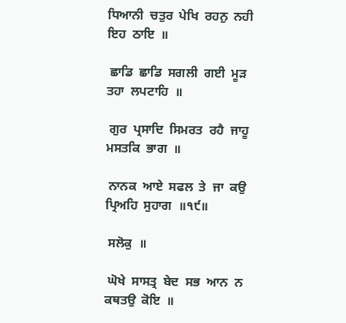ਧਿਆਨੀ  ਚਤੁਰ  ਪੇਖਿ  ਰਹਨੁ  ਨਹੀ  ਇਹ  ਠਾਇ  ॥

 ਛਾਡਿ  ਛਾਡਿ  ਸਗਲੀ  ਗਈ  ਮੂੜ  ਤਹਾ  ਲਪਟਾਹਿ  ॥

 ਗੁਰ  ਪ੍ਰਸਾਦਿ  ਸਿਮਰਤ  ਰਹੈ  ਜਾਹੂ  ਮਸਤਕਿ  ਭਾਗ  ॥

 ਨਾਨਕ  ਆਏ  ਸਫਲ  ਤੇ  ਜਾ  ਕਉ  ਪ੍ਰਿਅਹਿ  ਸੁਹਾਗ  ॥੧੯॥

 ਸਲੋਕੁ  ॥

 ਘੋਖੇ  ਸਾਸਤ੍ਰ  ਬੇਦ  ਸਭ  ਆਨ  ਨ  ਕਥਤਉ  ਕੋਇ  ॥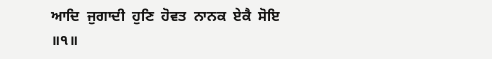ਆਦਿ  ਜੁਗਾਦੀ  ਹੁਣਿ  ਹੋਵਤ  ਨਾਨਕ  ਏਕੈ  ਸੋਇ  ॥੧॥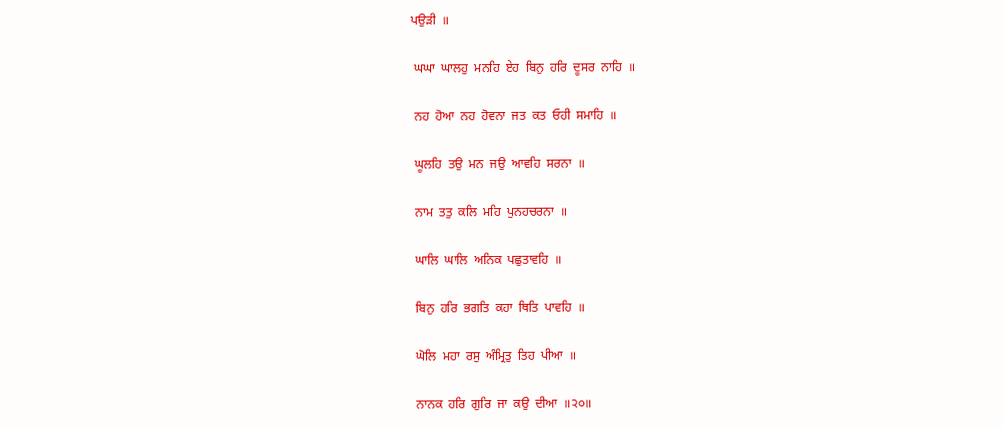ਪਉੜੀ  ॥

 ਘਘਾ  ਘਾਲਹੁ  ਮਨਹਿ  ਏਹ  ਬਿਨੁ  ਹਰਿ  ਦੂਸਰ  ਨਾਹਿ  ॥

 ਨਹ  ਹੋਆ  ਨਹ  ਹੋਵਨਾ  ਜਤ  ਕਤ  ਓਹੀ  ਸਮਾਹਿ  ॥

 ਘੂਲਹਿ  ਤਉ  ਮਨ  ਜਉ  ਆਵਹਿ  ਸਰਨਾ  ॥

 ਨਾਮ  ਤਤੁ  ਕਲਿ  ਮਹਿ  ਪੁਨਹਚਰਨਾ  ॥

 ਘਾਲਿ  ਘਾਲਿ  ਅਨਿਕ  ਪਛੁਤਾਵਹਿ  ॥

 ਬਿਨੁ  ਹਰਿ  ਭਗਤਿ  ਕਹਾ  ਥਿਤਿ  ਪਾਵਹਿ  ॥

 ਘੋਲਿ  ਮਹਾ  ਰਸੁ  ਅੰਮ੍ਰਿਤੁ  ਤਿਹ  ਪੀਆ  ॥

 ਨਾਨਕ  ਹਰਿ  ਗੁਰਿ  ਜਾ  ਕਉ  ਦੀਆ  ॥੨੦॥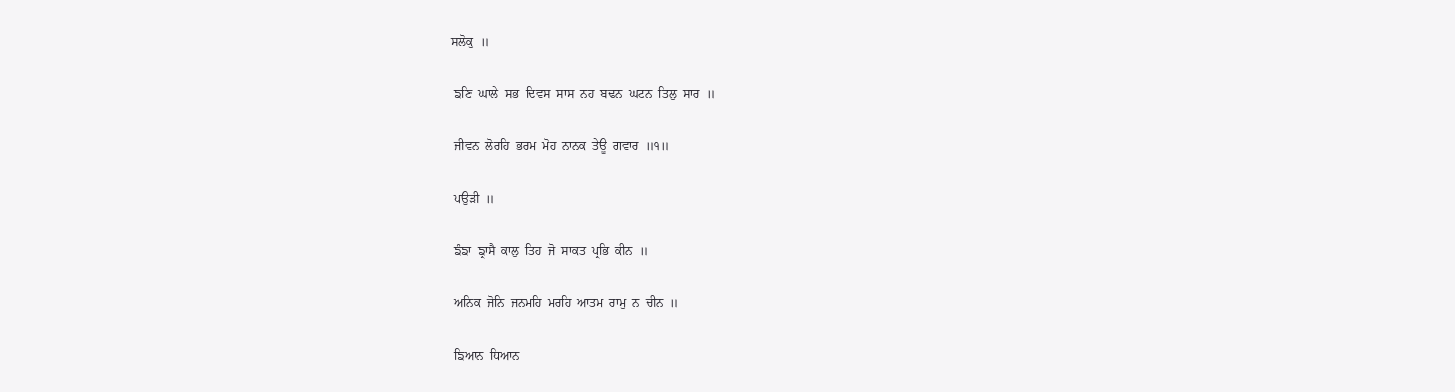ਸਲੋਕੁ  ॥

 ਙਣਿ  ਘਾਲੇ  ਸਭ  ਦਿਵਸ  ਸਾਸ  ਨਹ  ਬਢਨ  ਘਟਨ  ਤਿਲੁ  ਸਾਰ  ॥

 ਜੀਵਨ  ਲੋਰਹਿ  ਭਰਮ  ਮੋਹ  ਨਾਨਕ  ਤੇਊ  ਗਵਾਰ  ॥੧॥

 ਪਉੜੀ  ॥

 ਙੰਙਾ  ਙ੍ਰਾਸੈ  ਕਾਲੁ  ਤਿਹ  ਜੋ  ਸਾਕਤ  ਪ੍ਰਭਿ  ਕੀਨ  ॥

 ਅਨਿਕ  ਜੋਨਿ  ਜਨਮਹਿ  ਮਰਹਿ  ਆਤਮ  ਰਾਮੁ  ਨ  ਚੀਨ  ॥

 ਙਿਆਨ  ਧਿਆਨ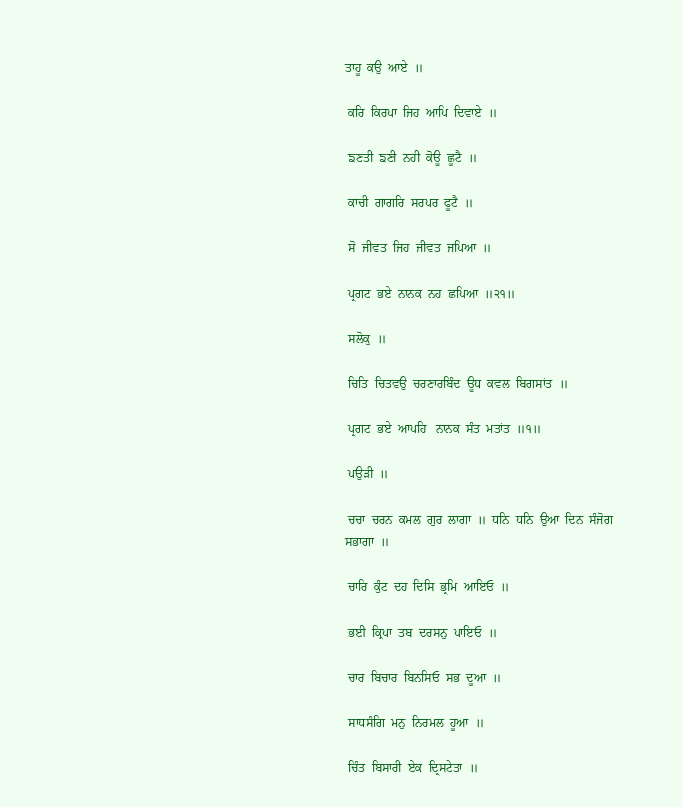ਤਾਹੂ  ਕਉ  ਆਏ  ॥

 ਕਰਿ  ਕਿਰਪਾ  ਜਿਹ  ਆਪਿ  ਦਿਵਾਏ  ॥

 ਙਣਤੀ  ਙਣੀ  ਨਹੀ  ਕੋਊ  ਛੂਟੈ  ॥

 ਕਾਚੀ  ਗਾਗਰਿ  ਸਰਪਰ  ਫੂਟੈ  ॥

 ਸੋ  ਜੀਵਤ  ਜਿਹ  ਜੀਵਤ  ਜਪਿਆ  ॥

 ਪ੍ਰਗਟ  ਭਏ  ਨਾਨਕ  ਨਹ  ਛਪਿਆ  ॥੨੧॥

 ਸਲੋਕੁ  ॥

 ਚਿਤਿ  ਚਿਤਵਉ  ਚਰਣਾਰਬਿੰਦ  ਊਧ  ਕਵਲ  ਬਿਗਸਾਂਤ  ॥

 ਪ੍ਰਗਟ  ਭਏ  ਆਪਹਿ   ਨਾਨਕ  ਸੰਤ  ਮਤਾਂਤ  ॥੧॥

 ਪਉੜੀ  ॥

 ਚਚਾ  ਚਰਨ  ਕਮਲ  ਗੁਰ  ਲਾਗਾ  ॥  ਧਨਿ  ਧਨਿ  ਉਆ  ਦਿਨ  ਸੰਜੋਗ  ਸਭਾਗਾ  ॥

 ਚਾਰਿ  ਕੁੰਟ  ਦਹ  ਦਿਸਿ  ਭ੍ਰਮਿ  ਆਇਓ  ॥

 ਭਈ  ਕ੍ਰਿਪਾ  ਤਬ  ਦਰਸਨੁ  ਪਾਇਓ  ॥

 ਚਾਰ  ਬਿਚਾਰ  ਬਿਨਸਿਓ  ਸਭ  ਦੂਆ  ॥

 ਸਾਧਸੰਗਿ  ਮਨੁ  ਨਿਰਮਲ  ਹੂਆ  ॥

 ਚਿੰਤ  ਬਿਸਾਰੀ  ਏਕ  ਦ੍ਰਿਸਟੇਤਾ  ॥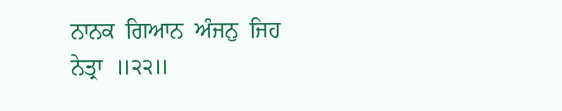ਨਾਨਕ  ਗਿਆਨ  ਅੰਜਨੁ  ਜਿਹ  ਨੇਤ੍ਰਾ  ॥੨੨॥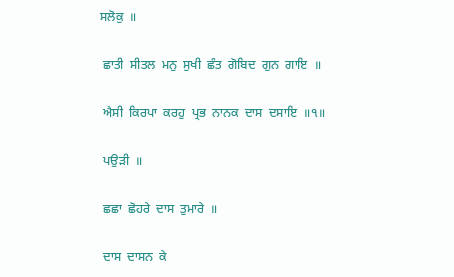ਸਲੋਕੁ  ॥

 ਛਾਤੀ  ਸੀਤਲ  ਮਨੁ  ਸੁਖੀ  ਛੰਤ  ਗੋਬਿਦ  ਗੁਨ  ਗਾਇ  ॥

 ਐਸੀ  ਕਿਰਪਾ  ਕਰਹੁ  ਪ੍ਰਭ  ਨਾਨਕ  ਦਾਸ  ਦਸਾਇ  ॥੧॥

 ਪਉੜੀ  ॥

 ਛਛਾ  ਛੋਹਰੇ  ਦਾਸ  ਤੁਮਾਰੇ  ॥

 ਦਾਸ  ਦਾਸਨ  ਕੇ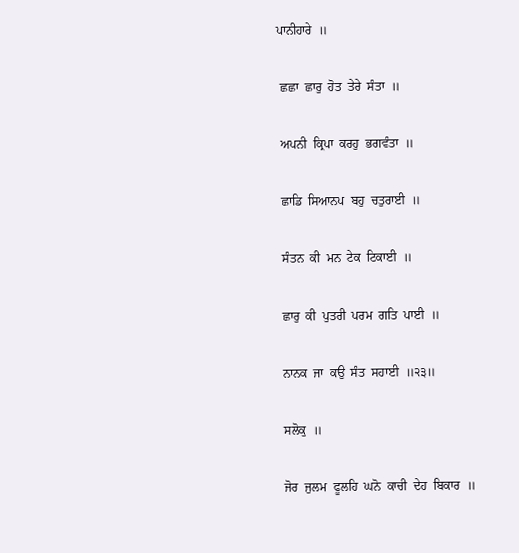ਪਾਨੀਹਾਰੇ  ॥

 ਛਛਾ  ਛਾਰੁ  ਹੋਤ  ਤੇਰੇ  ਸੰਤਾ  ॥

 ਅਪਨੀ  ਕ੍ਰਿਪਾ  ਕਰਹੁ  ਭਗਵੰਤਾ  ॥

 ਛਾਡਿ  ਸਿਆਨਪ  ਬਹੁ  ਚਤੁਰਾਈ  ॥

 ਸੰਤਨ  ਕੀ  ਮਨ  ਟੇਕ  ਟਿਕਾਈ  ॥

 ਛਾਰੁ  ਕੀ  ਪੁਤਰੀ  ਪਰਮ  ਗਤਿ  ਪਾਈ  ॥

 ਨਾਨਕ  ਜਾ  ਕਉ  ਸੰਤ  ਸਹਾਈ  ॥੨੩॥

 ਸਲੋਕੁ  ॥

 ਜੋਰ  ਜੁਲਮ  ਫੂਲਹਿ  ਘਨੋ  ਕਾਚੀ  ਦੇਹ  ਬਿਕਾਰ  ॥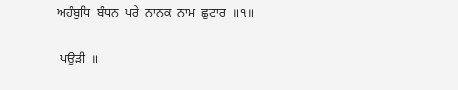ਅਹੰਬੁਧਿ  ਬੰਧਨ  ਪਰੇ  ਨਾਨਕ  ਨਾਮ  ਛੁਟਾਰ  ॥੧॥

 ਪਉੜੀ  ॥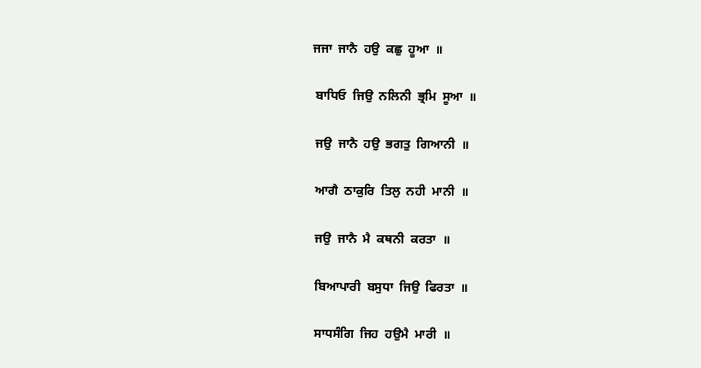ਜਜਾ  ਜਾਨੈ  ਹਉ  ਕਛੁ  ਹੂਆ  ॥

 ਬਾਧਿਓ  ਜਿਉ  ਨਲਿਨੀ  ਭ੍ਰਮਿ  ਸੂਆ  ॥

 ਜਉ  ਜਾਨੈ  ਹਉ  ਭਗਤੁ  ਗਿਆਨੀ  ॥

 ਆਗੈ  ਠਾਕੁਰਿ  ਤਿਲੁ  ਨਹੀ  ਮਾਨੀ  ॥

 ਜਉ  ਜਾਨੈ  ਮੈ  ਕਥਨੀ  ਕਰਤਾ  ॥

 ਬਿਆਪਾਰੀ  ਬਸੁਧਾ  ਜਿਉ  ਫਿਰਤਾ  ॥

 ਸਾਧਸੰਗਿ  ਜਿਹ  ਹਉਮੈ  ਮਾਰੀ  ॥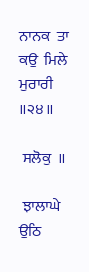ਨਾਨਕ  ਤਾ  ਕਉ  ਮਿਲੇ  ਮੁਰਾਰੀ  ॥੨੪॥

 ਸਲੋਕੁ  ॥

 ਝਾਲਾਘੇ  ਉਠਿ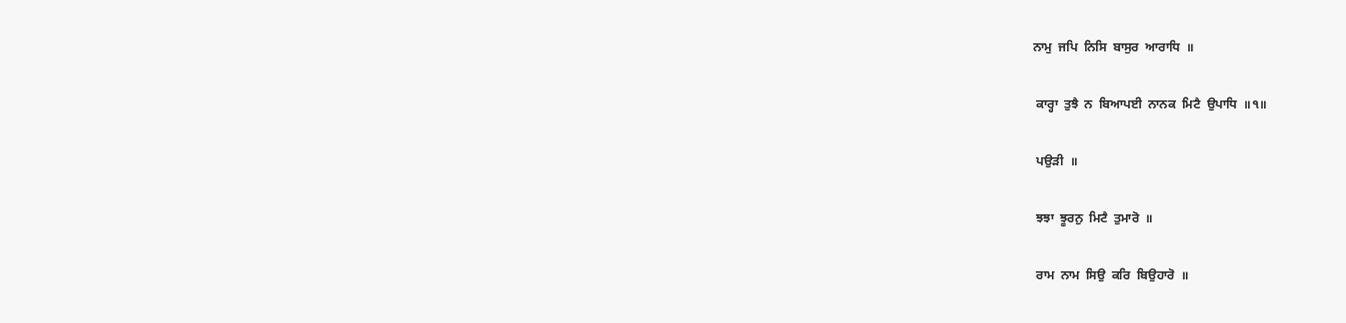ਨਾਮੁ  ਜਪਿ  ਨਿਸਿ  ਬਾਸੁਰ  ਆਰਾਧਿ  ॥

 ਕਾਰ੍ਹਾ  ਤੁਝੈ  ਨ  ਬਿਆਪਈ  ਨਾਨਕ  ਮਿਟੈ  ਉਪਾਧਿ  ॥੧॥

 ਪਉੜੀ  ॥

 ਝਝਾ  ਝੂਰਨੁ  ਮਿਟੈ  ਤੁਮਾਰੋ  ॥

 ਰਾਮ  ਨਾਮ  ਸਿਉ  ਕਰਿ  ਬਿਉਹਾਰੋ  ॥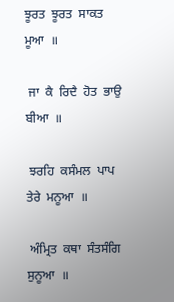ਝੂਰਤ  ਝੂਰਤ  ਸਾਕਤ  ਮੂਆ  ॥

 ਜਾ  ਕੈ  ਰਿਦੈ  ਹੋਤ  ਭਾਉ  ਬੀਆ  ॥

 ਝਰਹਿ  ਕਸੰਮਲ  ਪਾਪ  ਤੇਰੇ  ਮਨੂਆ  ॥

 ਅੰਮ੍ਰਿਤ  ਕਥਾ  ਸੰਤਸੰਗਿ  ਸੁਨੂਆ  ॥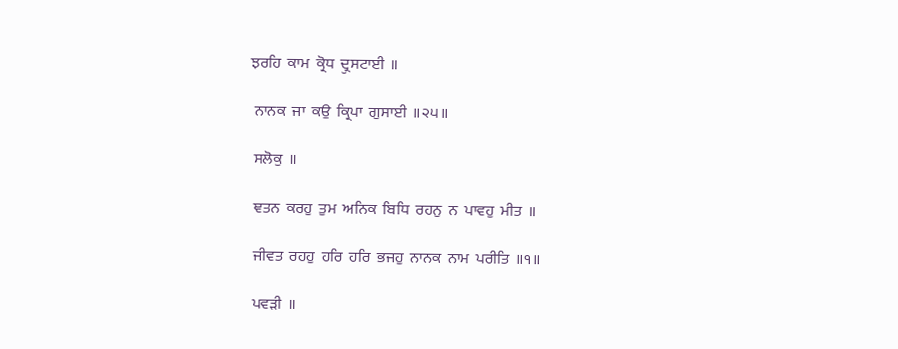ਝਰਹਿ  ਕਾਮ  ਕ੍ਰੋਧ  ਦ੍ਰੁਸਟਾਈ  ॥

 ਨਾਨਕ  ਜਾ  ਕਉ  ਕ੍ਰਿਪਾ  ਗੁਸਾਈ  ॥੨੫॥

 ਸਲੋਕੁ  ॥

 ਞਤਨ  ਕਰਹੁ  ਤੁਮ  ਅਨਿਕ  ਬਿਧਿ  ਰਹਨੁ  ਨ  ਪਾਵਹੁ  ਮੀਤ  ॥

 ਜੀਵਤ  ਰਹਹੁ  ਹਰਿ  ਹਰਿ  ਭਜਹੁ  ਨਾਨਕ  ਨਾਮ  ਪਰੀਤਿ  ॥੧॥

 ਪਵੜੀ  ॥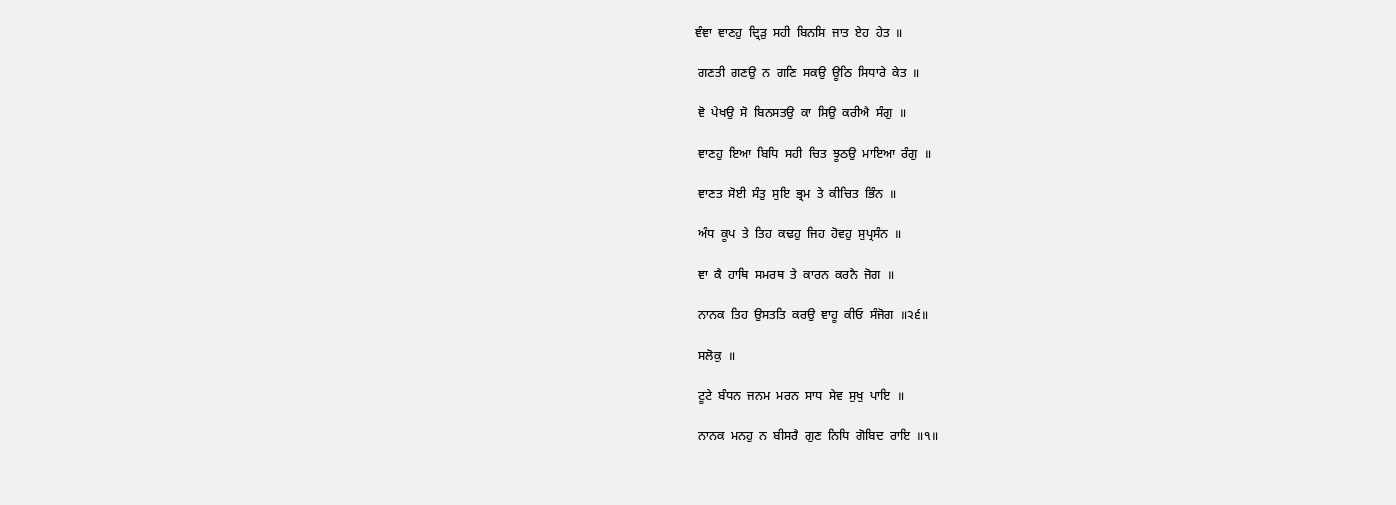ਞੰਞਾ  ਞਾਣਹੁ  ਦ੍ਰਿੜੁ  ਸਹੀ  ਬਿਨਸਿ  ਜਾਤ  ਏਹ  ਹੇਤ  ॥

 ਗਣਤੀ  ਗਣਉ  ਨ  ਗਣਿ  ਸਕਉ  ਊਠਿ  ਸਿਧਾਰੇ  ਕੇਤ  ॥

 ਞੋ  ਪੇਖਉ  ਸੋ  ਬਿਨਸਤਉ  ਕਾ  ਸਿਉ  ਕਰੀਐ  ਸੰਗੁ  ॥

 ਞਾਣਹੁ  ਇਆ  ਬਿਧਿ  ਸਹੀ  ਚਿਤ  ਝੂਠਉ  ਮਾਇਆ  ਰੰਗੁ  ॥

 ਞਾਣਤ  ਸੋਈ  ਸੰਤੁ  ਸੁਇ  ਭ੍ਰਮ  ਤੇ  ਕੀਚਿਤ  ਭਿੰਨ  ॥

 ਅੰਧ  ਕੂਪ  ਤੇ  ਤਿਹ  ਕਢਹੁ  ਜਿਹ  ਹੋਵਹੁ  ਸੁਪ੍ਰਸੰਨ  ॥

 ਞਾ  ਕੈ  ਹਾਥਿ  ਸਮਰਥ  ਤੇ  ਕਾਰਨ  ਕਰਨੈ  ਜੋਗ  ॥

 ਨਾਨਕ  ਤਿਹ  ਉਸਤਤਿ  ਕਰਉ  ਞਾਹੂ  ਕੀਓ  ਸੰਜੋਗ  ॥੨੬॥

 ਸਲੋਕੁ  ॥

 ਟੂਟੇ  ਬੰਧਨ  ਜਨਮ  ਮਰਨ  ਸਾਧ  ਸੇਵ  ਸੁਖੁ  ਪਾਇ  ॥

 ਨਾਨਕ  ਮਨਹੁ  ਨ  ਬੀਸਰੈ  ਗੁਣ  ਨਿਧਿ  ਗੋਬਿਦ  ਰਾਇ  ॥੧॥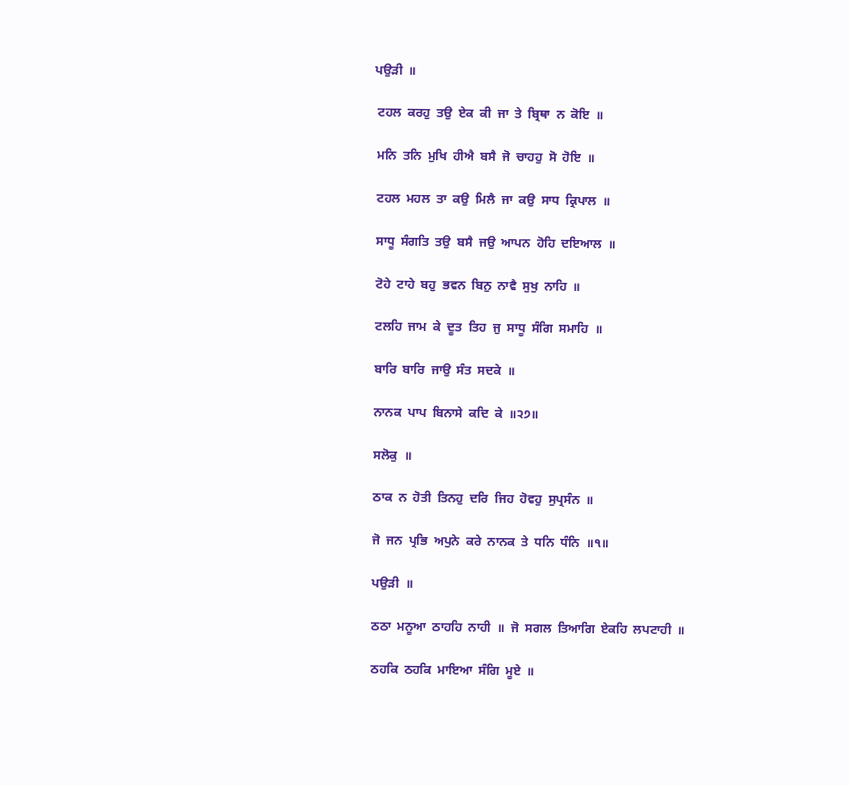ਪਉੜੀ  ॥

 ਟਹਲ  ਕਰਹੁ  ਤਉ  ਏਕ  ਕੀ  ਜਾ  ਤੇ  ਬ੍ਰਿਥਾ  ਨ  ਕੋਇ  ॥

 ਮਨਿ  ਤਨਿ  ਮੁਖਿ  ਹੀਐ  ਬਸੈ  ਜੋ  ਚਾਹਹੁ  ਸੋ  ਹੋਇ  ॥

 ਟਹਲ  ਮਹਲ  ਤਾ  ਕਉ  ਮਿਲੈ  ਜਾ  ਕਉ  ਸਾਧ  ਕ੍ਰਿਪਾਲ  ॥

 ਸਾਧੂ  ਸੰਗਤਿ  ਤਉ  ਬਸੈ  ਜਉ  ਆਪਨ  ਹੋਹਿ  ਦਇਆਲ  ॥

 ਟੋਹੇ  ਟਾਹੇ  ਬਹੁ  ਭਵਨ  ਬਿਨੁ  ਨਾਵੈ  ਸੁਖੁ  ਨਾਹਿ  ॥

 ਟਲਹਿ  ਜਾਮ  ਕੇ  ਦੂਤ  ਤਿਹ  ਜੁ  ਸਾਧੂ  ਸੰਗਿ  ਸਮਾਹਿ  ॥

 ਬਾਰਿ  ਬਾਰਿ  ਜਾਉ  ਸੰਤ  ਸਦਕੇ  ॥

 ਨਾਨਕ  ਪਾਪ  ਬਿਨਾਸੇ  ਕਦਿ  ਕੇ  ॥੨੭॥

 ਸਲੋਕੁ  ॥

 ਠਾਕ  ਨ  ਹੋਤੀ  ਤਿਨਹੁ  ਦਰਿ  ਜਿਹ  ਹੋਵਹੁ  ਸੁਪ੍ਰਸੰਨ  ॥

 ਜੋ  ਜਨ  ਪ੍ਰਭਿ  ਅਪੁਨੇ  ਕਰੇ  ਨਾਨਕ  ਤੇ  ਧਨਿ  ਧੰਨਿ  ॥੧॥

 ਪਉੜੀ  ॥

 ਠਠਾ  ਮਨੂਆ  ਠਾਹਹਿ  ਨਾਹੀ  ॥  ਜੋ  ਸਗਲ  ਤਿਆਗਿ  ਏਕਹਿ  ਲਪਟਾਹੀ  ॥

 ਠਹਕਿ  ਠਹਕਿ  ਮਾਇਆ  ਸੰਗਿ  ਮੂਏ  ॥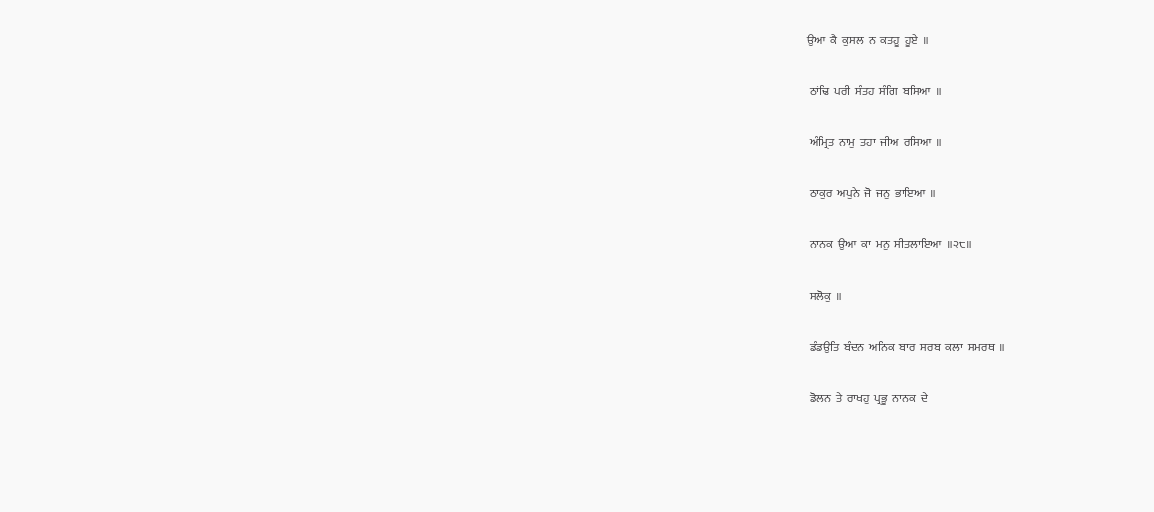ਉਆ  ਕੈ  ਕੁਸਲ  ਨ  ਕਤਹੂ  ਹੂਏ  ॥

 ਠਾਂਢਿ  ਪਰੀ  ਸੰਤਹ  ਸੰਗਿ  ਬਸਿਆ  ॥

 ਅੰਮ੍ਰਿਤ  ਨਾਮੁ  ਤਹਾ  ਜੀਅ  ਰਸਿਆ  ॥

 ਠਾਕੁਰ  ਅਪੁਨੇ  ਜੋ  ਜਨੁ  ਭਾਇਆ  ॥

 ਨਾਨਕ  ਉਆ  ਕਾ  ਮਨੁ  ਸੀਤਲਾਇਆ  ॥੨੮॥

 ਸਲੋਕੁ  ॥

 ਡੰਡਉਤਿ  ਬੰਦਨ  ਅਨਿਕ  ਬਾਰ  ਸਰਬ  ਕਲਾ  ਸਮਰਥ  ॥

 ਡੋਲਨ  ਤੇ  ਰਾਖਹੁ  ਪ੍ਰਭੂ  ਨਾਨਕ  ਦੇ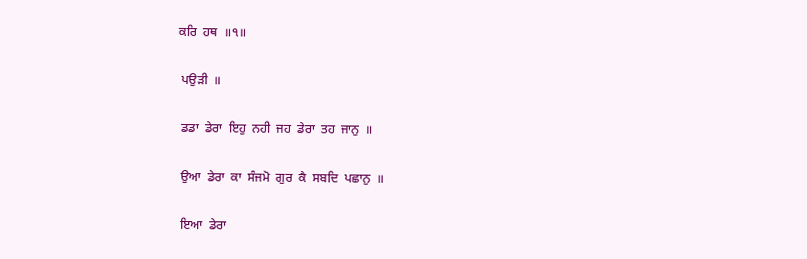ਕਰਿ  ਹਥ  ॥੧॥

 ਪਉੜੀ  ॥

 ਡਡਾ  ਡੇਰਾ  ਇਹੁ  ਨਹੀ  ਜਹ  ਡੇਰਾ  ਤਹ  ਜਾਨੁ  ॥

 ਉਆ  ਡੇਰਾ  ਕਾ  ਸੰਜਮੋ  ਗੁਰ  ਕੈ  ਸਬਦਿ  ਪਛਾਨੁ  ॥

 ਇਆ  ਡੇਰਾ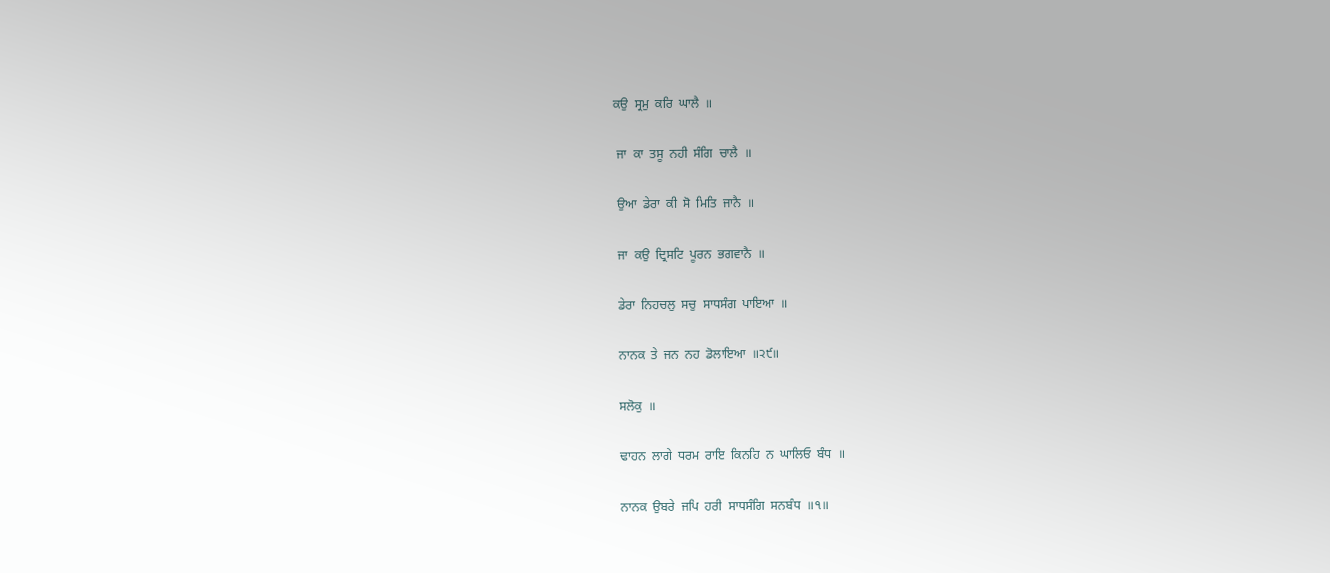ਕਉ  ਸ੍ਰਮੁ  ਕਰਿ  ਘਾਲੈ  ॥

 ਜਾ  ਕਾ  ਤਸੂ  ਨਹੀ  ਸੰਗਿ  ਚਾਲੈ  ॥

 ਉਆ  ਡੇਰਾ  ਕੀ  ਸੋ  ਮਿਤਿ  ਜਾਨੈ  ॥

 ਜਾ  ਕਉ  ਦ੍ਰਿਸਟਿ  ਪੂਰਨ  ਭਗਵਾਨੈ  ॥

 ਡੇਰਾ  ਨਿਹਚਲੁ  ਸਚੁ  ਸਾਧਸੰਗ  ਪਾਇਆ  ॥

 ਨਾਨਕ  ਤੇ  ਜਨ  ਨਹ  ਡੋਲਾਇਆ  ॥੨੯॥

 ਸਲੋਕੁ  ॥

 ਢਾਹਨ  ਲਾਗੇ  ਧਰਮ  ਰਾਇ  ਕਿਨਹਿ  ਨ  ਘਾਲਿਓ  ਬੰਧ  ॥

 ਨਾਨਕ  ਉਬਰੇ  ਜਪਿ  ਹਰੀ  ਸਾਧਸੰਗਿ  ਸਨਬੰਧ  ॥੧॥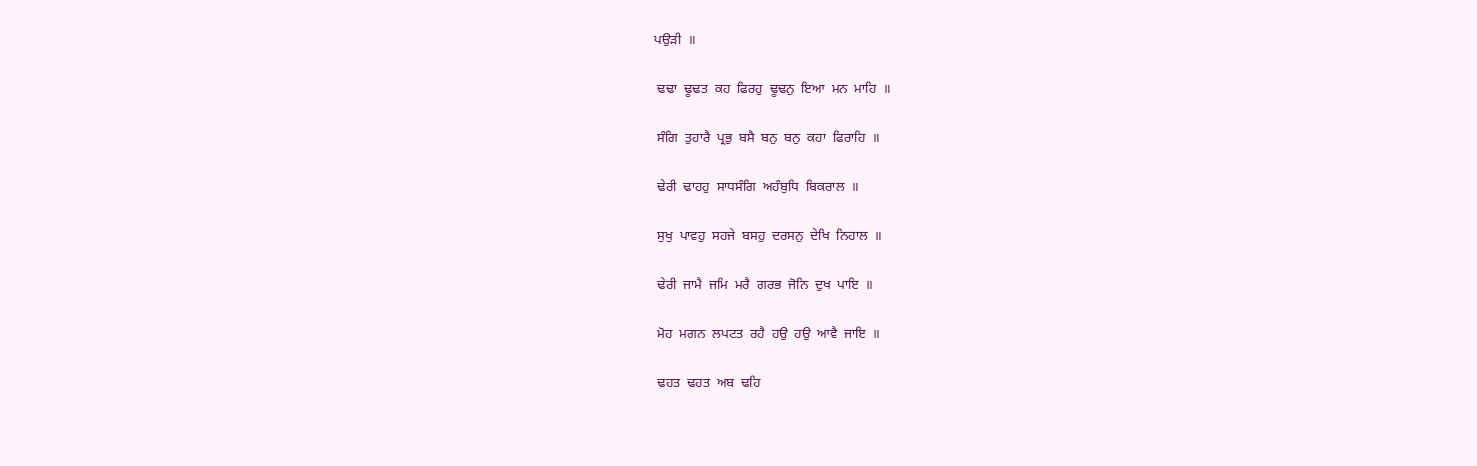ਪਉੜੀ  ॥

 ਢਢਾ  ਢੂਢਤ  ਕਹ  ਫਿਰਹੁ  ਢੂਢਨੁ  ਇਆ  ਮਨ  ਮਾਹਿ  ॥

 ਸੰਗਿ  ਤੁਹਾਰੈ  ਪ੍ਰਭੁ  ਬਸੈ  ਬਨੁ  ਬਨੁ  ਕਹਾ  ਫਿਰਾਹਿ  ॥

 ਢੇਰੀ  ਢਾਹਹੁ  ਸਾਧਸੰਗਿ  ਅਹੰਬੁਧਿ  ਬਿਕਰਾਲ  ॥

 ਸੁਖੁ  ਪਾਵਹੁ  ਸਹਜੇ  ਬਸਹੁ  ਦਰਸਨੁ  ਦੇਖਿ  ਨਿਹਾਲ  ॥

 ਢੇਰੀ  ਜਾਮੈ  ਜਮਿ  ਮਰੈ  ਗਰਭ  ਜੋਨਿ  ਦੁਖ  ਪਾਇ  ॥

 ਮੋਹ  ਮਗਨ  ਲਪਟਤ  ਰਹੈ  ਹਉ  ਹਉ  ਆਵੈ  ਜਾਇ  ॥

 ਢਹਤ  ਢਹਤ  ਅਬ  ਢਹਿ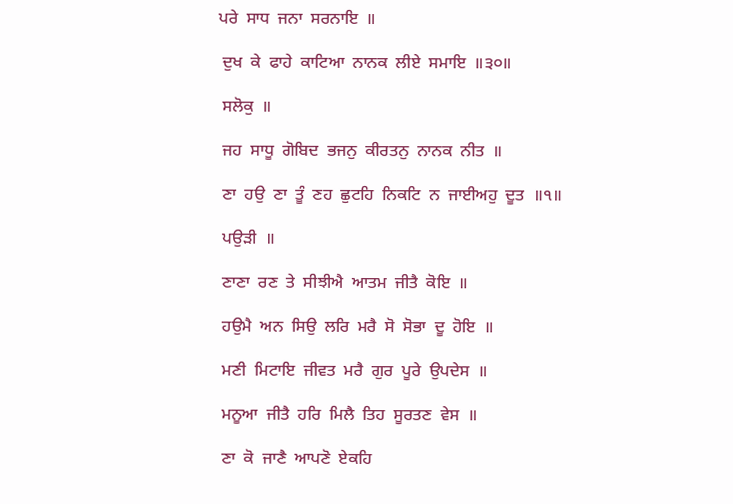ਪਰੇ  ਸਾਧ  ਜਨਾ  ਸਰਨਾਇ  ॥

 ਦੁਖ  ਕੇ  ਫਾਹੇ  ਕਾਟਿਆ  ਨਾਨਕ  ਲੀਏ  ਸਮਾਇ  ॥੩੦॥

 ਸਲੋਕੁ  ॥

 ਜਹ  ਸਾਧੂ  ਗੋਬਿਦ  ਭਜਨੁ  ਕੀਰਤਨੁ  ਨਾਨਕ  ਨੀਤ  ॥

 ਣਾ  ਹਉ  ਣਾ  ਤੂੰ  ਣਹ  ਛੁਟਹਿ  ਨਿਕਟਿ  ਨ  ਜਾਈਅਹੁ  ਦੂਤ  ॥੧॥

 ਪਉੜੀ  ॥

 ਣਾਣਾ  ਰਣ  ਤੇ  ਸੀਝੀਐ  ਆਤਮ  ਜੀਤੈ  ਕੋਇ  ॥

 ਹਉਮੈ  ਅਨ  ਸਿਉ  ਲਰਿ  ਮਰੈ  ਸੋ  ਸੋਭਾ  ਦੂ  ਹੋਇ  ॥

 ਮਣੀ  ਮਿਟਾਇ  ਜੀਵਤ  ਮਰੈ  ਗੁਰ  ਪੂਰੇ  ਉਪਦੇਸ  ॥

 ਮਨੂਆ  ਜੀਤੈ  ਹਰਿ  ਮਿਲੈ  ਤਿਹ  ਸੂਰਤਣ  ਵੇਸ  ॥

 ਣਾ  ਕੋ  ਜਾਣੈ  ਆਪਣੋ  ਏਕਹਿ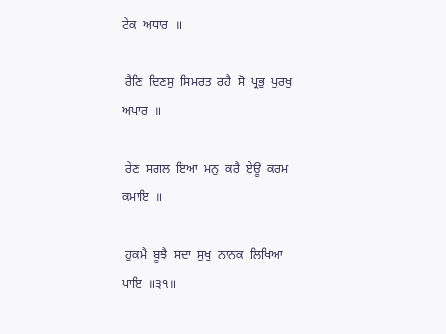ਟੇਕ  ਅਧਾਰ  ॥

 ਰੈਣਿ  ਦਿਣਸੁ  ਸਿਮਰਤ  ਰਹੈ  ਸੋ  ਪ੍ਰਭੁ  ਪੁਰਖੁ  ਅਪਾਰ  ॥

 ਰੇਣ  ਸਗਲ  ਇਆ  ਮਨੁ  ਕਰੈ  ਏਊ  ਕਰਮ  ਕਮਾਇ  ॥

 ਹੁਕਮੈ  ਬੂਝੈ  ਸਦਾ  ਸੁਖੁ  ਨਾਨਕ  ਲਿਖਿਆ  ਪਾਇ  ॥੩੧॥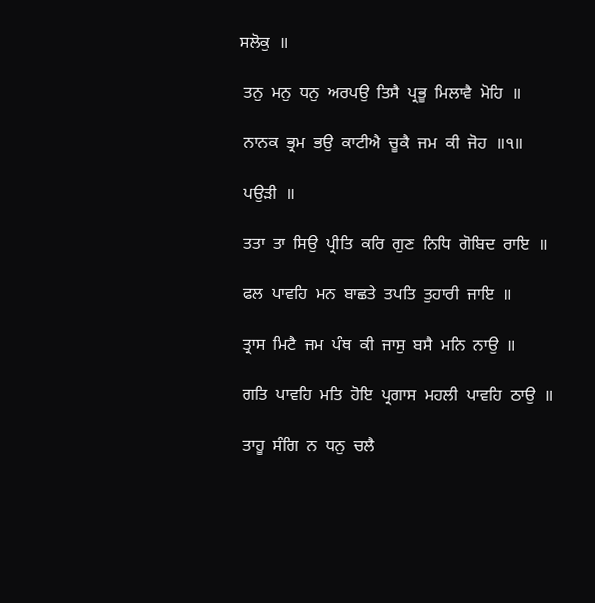ਸਲੋਕੁ  ॥

 ਤਨੁ  ਮਨੁ  ਧਨੁ  ਅਰਪਉ  ਤਿਸੈ  ਪ੍ਰਭੂ  ਮਿਲਾਵੈ  ਮੋਹਿ  ॥

 ਨਾਨਕ  ਭ੍ਰਮ  ਭਉ  ਕਾਟੀਐ  ਚੂਕੈ  ਜਮ  ਕੀ  ਜੋਹ  ॥੧॥

 ਪਉੜੀ  ॥

 ਤਤਾ  ਤਾ  ਸਿਉ  ਪ੍ਰੀਤਿ  ਕਰਿ  ਗੁਣ  ਨਿਧਿ  ਗੋਬਿਦ  ਰਾਇ  ॥

 ਫਲ  ਪਾਵਹਿ  ਮਨ  ਬਾਛਤੇ  ਤਪਤਿ  ਤੁਹਾਰੀ  ਜਾਇ  ॥

 ਤ੍ਰਾਸ  ਮਿਟੈ  ਜਮ  ਪੰਥ  ਕੀ  ਜਾਸੁ  ਬਸੈ  ਮਨਿ  ਨਾਉ  ॥

 ਗਤਿ  ਪਾਵਹਿ  ਮਤਿ  ਹੋਇ  ਪ੍ਰਗਾਸ  ਮਹਲੀ  ਪਾਵਹਿ  ਠਾਉ  ॥

 ਤਾਹੂ  ਸੰਗਿ  ਨ  ਧਨੁ  ਚਲੈ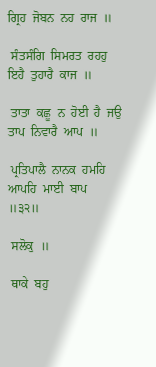ਗ੍ਰਿਹ  ਜੋਬਨ  ਨਹ  ਰਾਜ  ॥

 ਸੰਤਸੰਗਿ  ਸਿਮਰਤ  ਰਹਹੁ  ਇਹੈ  ਤੁਹਾਰੈ  ਕਾਜ  ॥

 ਤਾਤਾ  ਕਛੂ  ਨ  ਹੋਈ  ਹੈ  ਜਉ  ਤਾਪ  ਨਿਵਾਰੈ  ਆਪ  ॥

 ਪ੍ਰਤਿਪਾਲੈ  ਨਾਨਕ  ਹਮਹਿ  ਆਪਹਿ  ਮਾਈ  ਬਾਪ  ॥੩੨॥

 ਸਲੋਕੁ  ॥

 ਥਾਕੇ  ਬਹੁ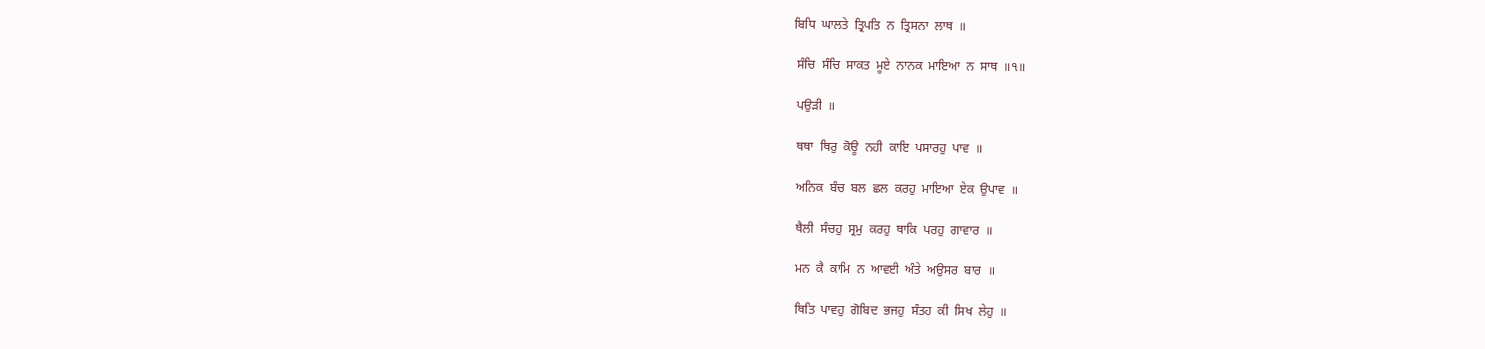ਬਿਧਿ  ਘਾਲਤੇ  ਤ੍ਰਿਪਤਿ  ਨ  ਤ੍ਰਿਸਨਾ  ਲਾਥ  ॥

 ਸੰਚਿ  ਸੰਚਿ  ਸਾਕਤ  ਮੂਏ  ਨਾਨਕ  ਮਾਇਆ  ਨ  ਸਾਥ  ॥੧॥

 ਪਉੜੀ  ॥

 ਥਥਾ  ਥਿਰੁ  ਕੋਊ  ਨਹੀ  ਕਾਇ  ਪਸਾਰਹੁ  ਪਾਵ  ॥

 ਅਨਿਕ  ਬੰਚ  ਬਲ  ਛਲ  ਕਰਹੁ  ਮਾਇਆ  ਏਕ  ਉਪਾਵ  ॥

 ਥੈਲੀ  ਸੰਚਹੁ  ਸ੍ਰਮੁ  ਕਰਹੁ  ਥਾਕਿ  ਪਰਹੁ  ਗਾਵਾਰ  ॥

 ਮਨ  ਕੈ  ਕਾਮਿ  ਨ  ਆਵਈ  ਅੰਤੇ  ਅਉਸਰ  ਬਾਰ  ॥

 ਥਿਤਿ  ਪਾਵਹੁ  ਗੋਬਿਦ  ਭਜਹੁ  ਸੰਤਹ  ਕੀ  ਸਿਖ  ਲੇਹੁ  ॥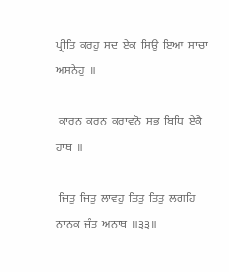ਪ੍ਰੀਤਿ  ਕਰਹੁ  ਸਦ  ਏਕ  ਸਿਉ  ਇਆ  ਸਾਚਾ  ਅਸਨੇਹੁ  ॥

 ਕਾਰਨ  ਕਰਨ  ਕਰਾਵਨੋ  ਸਭ  ਬਿਧਿ  ਏਕੈ  ਹਾਥ  ॥

 ਜਿਤੁ  ਜਿਤੁ  ਲਾਵਹੁ  ਤਿਤੁ  ਤਿਤੁ  ਲਗਹਿ  ਨਾਨਕ  ਜੰਤ  ਅਨਾਥ  ॥੩੩॥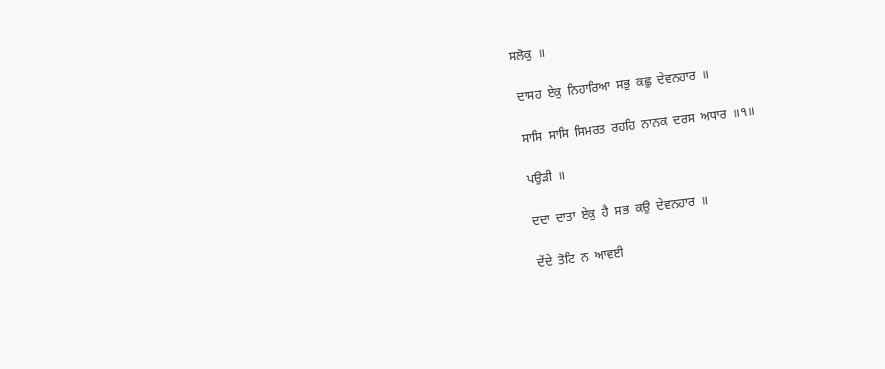ਸਲੋਕੁ  ॥

 ਦਾਸਹ  ਏਕੁ  ਨਿਹਾਰਿਆ  ਸਭੁ  ਕਛੁ  ਦੇਵਨਹਾਰ  ॥

 ਸਾਸਿ  ਸਾਸਿ  ਸਿਮਰਤ  ਰਹਹਿ  ਨਾਨਕ  ਦਰਸ  ਅਧਾਰ  ॥੧॥

 ਪਉੜੀ  ॥

 ਦਦਾ  ਦਾਤਾ  ਏਕੁ  ਹੈ  ਸਭ  ਕਉ  ਦੇਵਨਹਾਰ  ॥

 ਦੇਂਦੇ  ਤੋਟਿ  ਨ  ਆਵਈ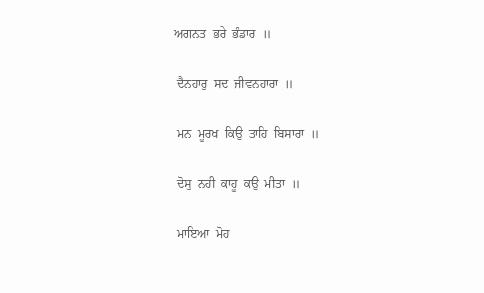ਅਗਨਤ  ਭਰੇ  ਭੰਡਾਰ  ॥

 ਦੈਨਹਾਰੁ  ਸਦ  ਜੀਵਨਹਾਰਾ  ॥

 ਮਨ  ਮੂਰਖ  ਕਿਉ  ਤਾਹਿ  ਬਿਸਾਰਾ  ॥

 ਦੋਸੁ  ਨਹੀ  ਕਾਹੂ  ਕਉ  ਮੀਤਾ  ॥

 ਮਾਇਆ  ਮੋਹ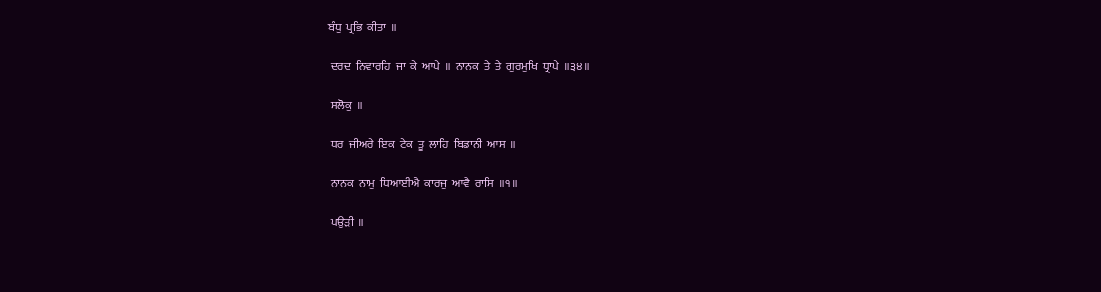ਬੰਧੁ  ਪ੍ਰਭਿ  ਕੀਤਾ  ॥

 ਦਰਦ  ਨਿਵਾਰਹਿ  ਜਾ  ਕੇ  ਆਪੇ  ॥  ਨਾਨਕ  ਤੇ  ਤੇ  ਗੁਰਮੁਖਿ  ਧ੍ਰਾਪੇ  ॥੩੪॥

 ਸਲੋਕੁ  ॥

 ਧਰ  ਜੀਅਰੇ  ਇਕ  ਟੇਕ  ਤੂ  ਲਾਹਿ  ਬਿਡਾਨੀ  ਆਸ  ॥

 ਨਾਨਕ  ਨਾਮੁ  ਧਿਆਈਐ  ਕਾਰਜੁ  ਆਵੈ  ਰਾਸਿ  ॥੧॥

 ਪਉੜੀ  ॥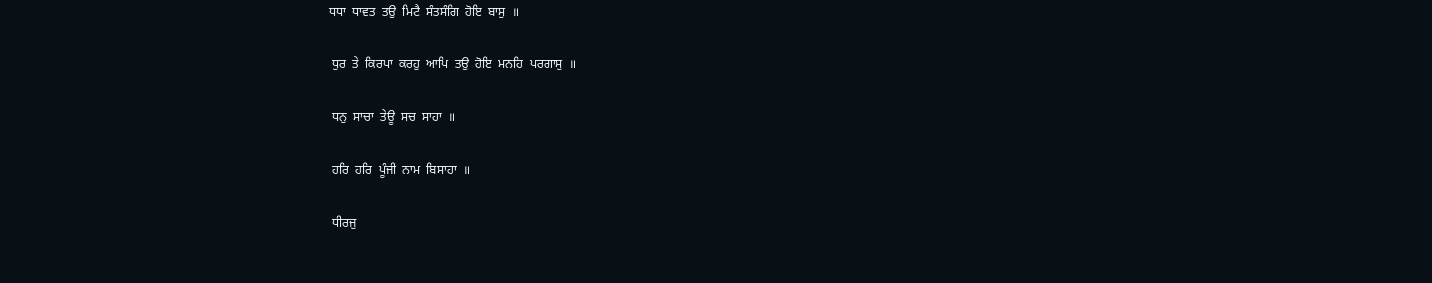ਧਧਾ  ਧਾਵਤ  ਤਉ  ਮਿਟੈ  ਸੰਤਸੰਗਿ  ਹੋਇ  ਬਾਸੁ  ॥

 ਧੁਰ  ਤੇ  ਕਿਰਪਾ  ਕਰਹੁ  ਆਪਿ  ਤਉ  ਹੋਇ  ਮਨਹਿ  ਪਰਗਾਸੁ  ॥

 ਧਨੁ  ਸਾਚਾ  ਤੇਊ  ਸਚ  ਸਾਹਾ  ॥

 ਹਰਿ  ਹਰਿ  ਪੂੰਜੀ  ਨਾਮ  ਬਿਸਾਹਾ  ॥

 ਧੀਰਜੁ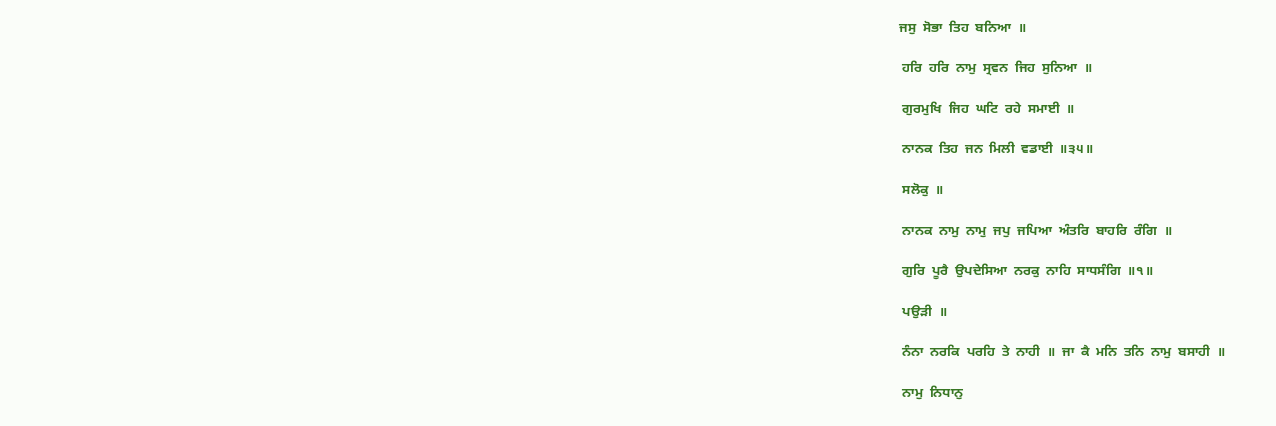ਜਸੁ  ਸੋਭਾ  ਤਿਹ  ਬਨਿਆ  ॥

 ਹਰਿ  ਹਰਿ  ਨਾਮੁ  ਸ੍ਰਵਨ  ਜਿਹ  ਸੁਨਿਆ  ॥

 ਗੁਰਮੁਖਿ  ਜਿਹ  ਘਟਿ  ਰਹੇ  ਸਮਾਈ  ॥

 ਨਾਨਕ  ਤਿਹ  ਜਨ  ਮਿਲੀ  ਵਡਾਈ  ॥੩੫॥

 ਸਲੋਕੁ  ॥

 ਨਾਨਕ  ਨਾਮੁ  ਨਾਮੁ  ਜਪੁ  ਜਪਿਆ  ਅੰਤਰਿ  ਬਾਹਰਿ  ਰੰਗਿ  ॥

 ਗੁਰਿ  ਪੂਰੈ  ਉਪਦੇਸਿਆ  ਨਰਕੁ  ਨਾਹਿ  ਸਾਧਸੰਗਿ  ॥੧॥

 ਪਉੜੀ  ॥

 ਨੰਨਾ  ਨਰਕਿ  ਪਰਹਿ  ਤੇ  ਨਾਹੀ  ॥  ਜਾ  ਕੈ  ਮਨਿ  ਤਨਿ  ਨਾਮੁ  ਬਸਾਹੀ  ॥

 ਨਾਮੁ  ਨਿਧਾਨੁ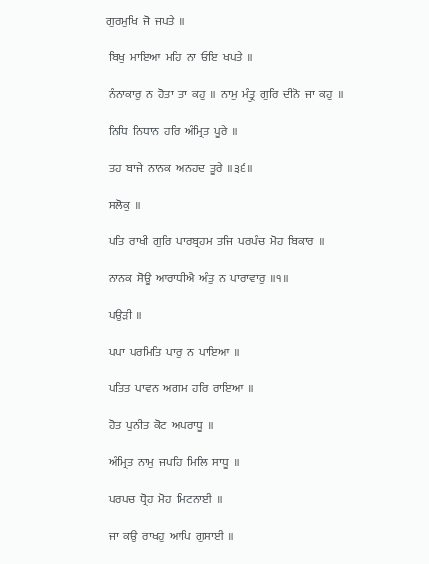ਗੁਰਮੁਖਿ  ਜੋ  ਜਪਤੇ  ॥

 ਬਿਖੁ  ਮਾਇਆ  ਮਹਿ  ਨਾ  ਓਇ  ਖਪਤੇ  ॥

 ਨੰਨਾਕਾਰੁ  ਨ  ਹੋਤਾ  ਤਾ  ਕਹੁ  ॥  ਨਾਮੁ  ਮੰਤ੍ਰੁ  ਗੁਰਿ  ਦੀਨੋ  ਜਾ  ਕਹੁ  ॥

 ਨਿਧਿ  ਨਿਧਾਨ  ਹਰਿ  ਅੰਮ੍ਰਿਤ  ਪੂਰੇ  ॥

 ਤਹ  ਬਾਜੇ  ਨਾਨਕ  ਅਨਹਦ  ਤੂਰੇ  ॥੩੬॥

 ਸਲੋਕੁ  ॥

 ਪਤਿ  ਰਾਖੀ  ਗੁਰਿ  ਪਾਰਬ੍ਰਹਮ  ਤਜਿ  ਪਰਪੰਚ  ਮੋਹ  ਬਿਕਾਰ  ॥

 ਨਾਨਕ  ਸੋਊ  ਆਰਾਧੀਐ  ਅੰਤੁ  ਨ  ਪਾਰਾਵਾਰੁ  ॥੧॥

 ਪਉੜੀ  ॥

 ਪਪਾ  ਪਰਮਿਤਿ  ਪਾਰੁ  ਨ  ਪਾਇਆ  ॥

 ਪਤਿਤ  ਪਾਵਨ  ਅਗਮ  ਹਰਿ  ਰਾਇਆ  ॥

 ਹੋਤ  ਪੁਨੀਤ  ਕੋਟ  ਅਪਰਾਧੂ  ॥

 ਅੰਮ੍ਰਿਤ  ਨਾਮੁ  ਜਪਹਿ  ਮਿਲਿ  ਸਾਧੂ  ॥

 ਪਰਪਚ  ਧ੍ਰੋਹ  ਮੋਹ  ਮਿਟਨਾਈ  ॥

 ਜਾ  ਕਉ  ਰਾਖਹੁ  ਆਪਿ  ਗੁਸਾਈ  ॥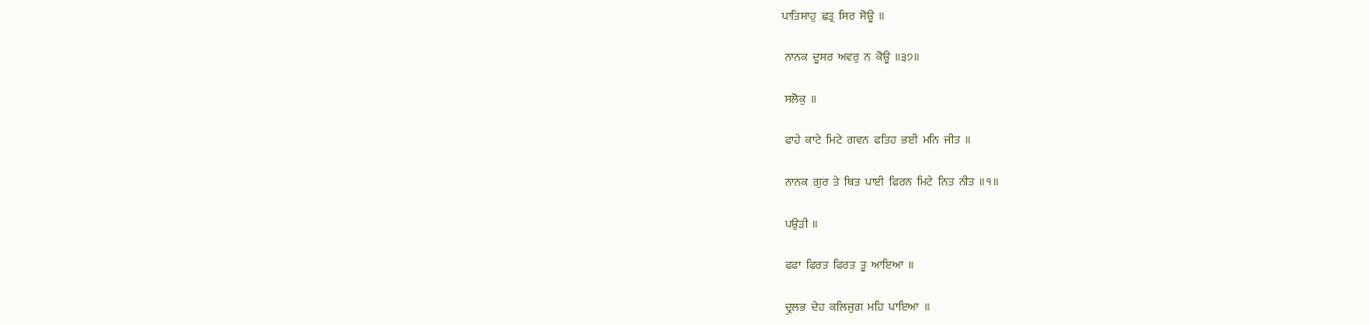ਪਾਤਿਸਾਹੁ  ਛਤ੍ਰ  ਸਿਰ  ਸੋਊ  ॥

 ਨਾਨਕ  ਦੂਸਰ  ਅਵਰੁ  ਨ  ਕੋਊ  ॥੩੭॥

 ਸਲੋਕੁ  ॥

 ਫਾਹੇ  ਕਾਟੇ  ਮਿਟੇ  ਗਵਨ  ਫਤਿਹ  ਭਈ  ਮਨਿ  ਜੀਤ  ॥

 ਨਾਨਕ  ਗੁਰ  ਤੇ  ਥਿਤ  ਪਾਈ  ਫਿਰਨ  ਮਿਟੇ  ਨਿਤ  ਨੀਤ  ॥੧॥

 ਪਉੜੀ  ॥

 ਫਫਾ  ਫਿਰਤ  ਫਿਰਤ  ਤੂ  ਆਇਆ  ॥

 ਦ੍ਰੁਲਭ  ਦੇਹ  ਕਲਿਜੁਗ  ਮਹਿ  ਪਾਇਆ  ॥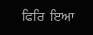ਫਿਰਿ  ਇਆ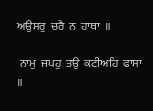ਅਉਸਰੁ  ਚਰੈ  ਨ  ਹਾਥਾ  ॥

 ਨਾਮੁ  ਜਪਹੁ  ਤਉ  ਕਟੀਅਹਿ  ਫਾਸਾ  ॥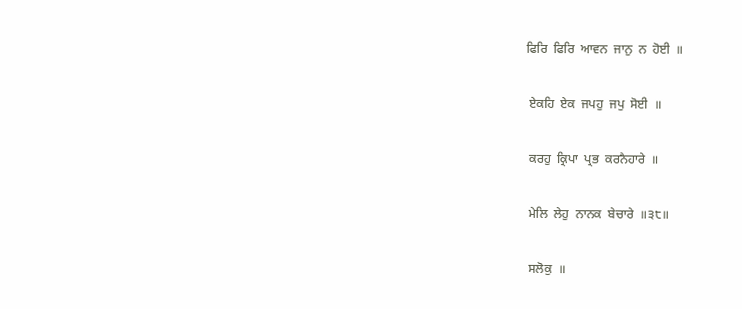ਫਿਰਿ  ਫਿਰਿ  ਆਵਨ  ਜਾਨੁ  ਨ  ਹੋਈ  ॥

 ਏਕਹਿ  ਏਕ  ਜਪਹੁ  ਜਪੁ  ਸੋਈ  ॥

 ਕਰਹੁ  ਕ੍ਰਿਪਾ  ਪ੍ਰਭ  ਕਰਨੈਹਾਰੇ  ॥

 ਮੇਲਿ  ਲੇਹੁ  ਨਾਨਕ  ਬੇਚਾਰੇ  ॥੩੮॥

 ਸਲੋਕੁ  ॥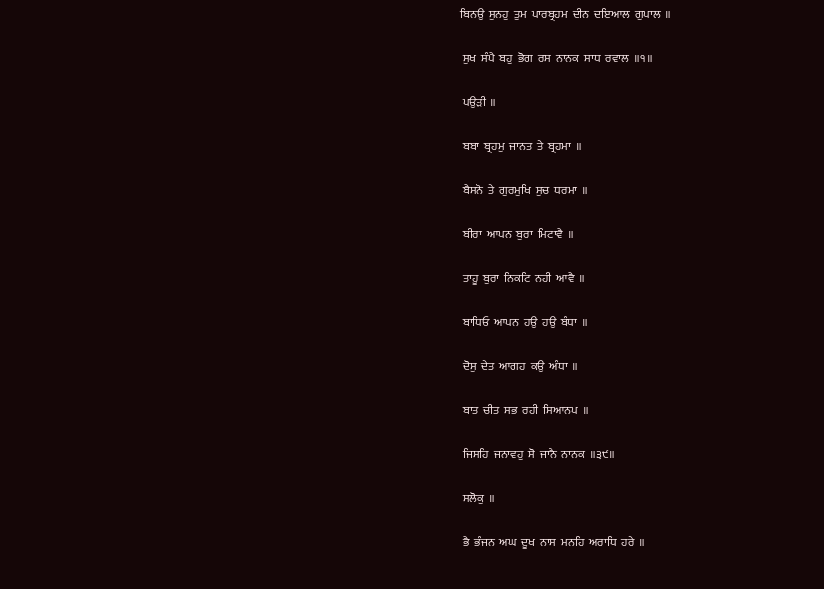ਬਿਨਉ  ਸੁਨਹੁ  ਤੁਮ  ਪਾਰਬ੍ਰਹਮ  ਦੀਨ  ਦਇਆਲ  ਗੁਪਾਲ  ॥

 ਸੁਖ  ਸੰਪੈ  ਬਹੁ  ਭੋਗ  ਰਸ  ਨਾਨਕ  ਸਾਧ  ਰਵਾਲ  ॥੧॥

 ਪਉੜੀ  ॥

 ਬਬਾ  ਬ੍ਰਹਮੁ  ਜਾਨਤ  ਤੇ  ਬ੍ਰਹਮਾ  ॥

 ਬੈਸਨੋ  ਤੇ  ਗੁਰਮੁਖਿ  ਸੁਚ  ਧਰਮਾ  ॥

 ਬੀਰਾ  ਆਪਨ  ਬੁਰਾ  ਮਿਟਾਵੈ  ॥

 ਤਾਹੂ  ਬੁਰਾ  ਨਿਕਟਿ  ਨਹੀ  ਆਵੈ  ॥

 ਬਾਧਿਓ  ਆਪਨ  ਹਉ  ਹਉ  ਬੰਧਾ  ॥

 ਦੋਸੁ  ਦੇਤ  ਆਗਹ  ਕਉ  ਅੰਧਾ  ॥

 ਬਾਤ  ਚੀਤ  ਸਭ  ਰਹੀ  ਸਿਆਨਪ  ॥

 ਜਿਸਹਿ  ਜਨਾਵਹੁ  ਸੋ  ਜਾਨੈ  ਨਾਨਕ  ॥੩੯॥

 ਸਲੋਕੁ  ॥

 ਭੈ  ਭੰਜਨ  ਅਘ  ਦੂਖ  ਨਾਸ  ਮਨਹਿ  ਅਰਾਧਿ  ਹਰੇ  ॥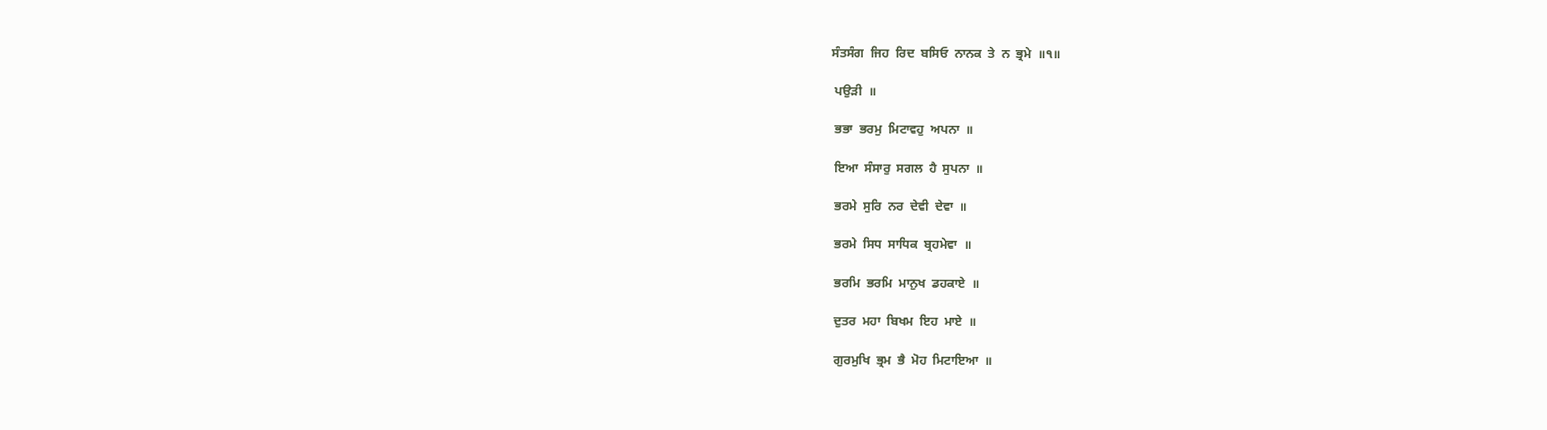ਸੰਤਸੰਗ  ਜਿਹ  ਰਿਦ  ਬਸਿਓ  ਨਾਨਕ  ਤੇ  ਨ  ਭ੍ਰਮੇ  ॥੧॥

 ਪਉੜੀ  ॥

 ਭਭਾ  ਭਰਮੁ  ਮਿਟਾਵਹੁ  ਅਪਨਾ  ॥

 ਇਆ  ਸੰਸਾਰੁ  ਸਗਲ  ਹੈ  ਸੁਪਨਾ  ॥

 ਭਰਮੇ  ਸੁਰਿ  ਨਰ  ਦੇਵੀ  ਦੇਵਾ  ॥

 ਭਰਮੇ  ਸਿਧ  ਸਾਧਿਕ  ਬ੍ਰਹਮੇਵਾ  ॥

 ਭਰਮਿ  ਭਰਮਿ  ਮਾਨੁਖ  ਡਹਕਾਏ  ॥

 ਦੁਤਰ  ਮਹਾ  ਬਿਖਮ  ਇਹ  ਮਾਏ  ॥

 ਗੁਰਮੁਖਿ  ਭ੍ਰਮ  ਭੈ  ਮੋਹ  ਮਿਟਾਇਆ  ॥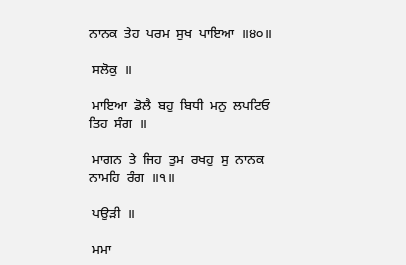ਨਾਨਕ  ਤੇਹ  ਪਰਮ  ਸੁਖ  ਪਾਇਆ  ॥੪੦॥

 ਸਲੋਕੁ  ॥

 ਮਾਇਆ  ਡੋਲੈ  ਬਹੁ  ਬਿਧੀ  ਮਨੁ  ਲਪਟਿਓ  ਤਿਹ  ਸੰਗ  ॥

 ਮਾਗਨ  ਤੇ  ਜਿਹ  ਤੁਮ  ਰਖਹੁ  ਸੁ  ਨਾਨਕ  ਨਾਮਹਿ  ਰੰਗ  ॥੧॥

 ਪਉੜੀ  ॥

 ਮਮਾ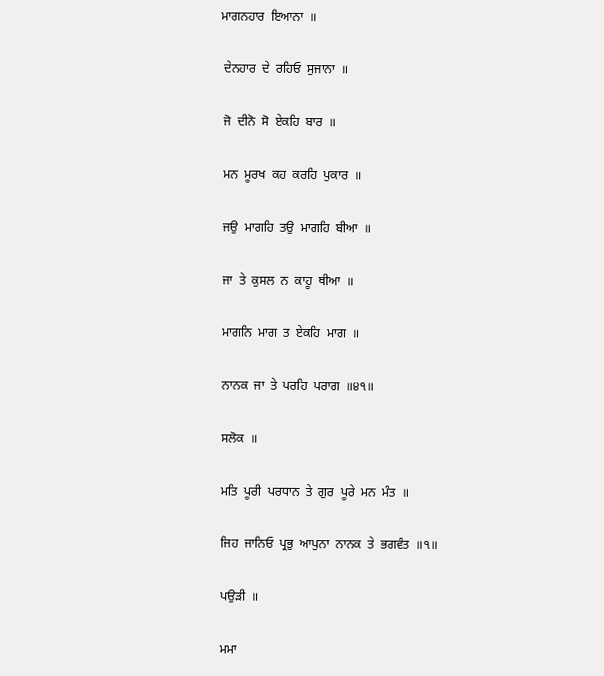ਮਾਗਨਹਾਰ  ਇਆਨਾ  ॥

 ਦੇਨਹਾਰ  ਦੇ  ਰਹਿਓ  ਸੁਜਾਨਾ  ॥

 ਜੋ  ਦੀਨੋ  ਸੋ  ਏਕਹਿ  ਬਾਰ  ॥

 ਮਨ  ਮੂਰਖ  ਕਹ  ਕਰਹਿ  ਪੁਕਾਰ  ॥

 ਜਉ  ਮਾਗਹਿ  ਤਉ  ਮਾਗਹਿ  ਬੀਆ  ॥

 ਜਾ  ਤੇ  ਕੁਸਲ  ਨ  ਕਾਹੂ  ਥੀਆ  ॥

 ਮਾਗਨਿ  ਮਾਗ  ਤ  ਏਕਹਿ  ਮਾਗ  ॥

 ਨਾਨਕ  ਜਾ  ਤੇ  ਪਰਹਿ  ਪਰਾਗ  ॥੪੧॥

 ਸਲੋਕ  ॥

 ਮਤਿ  ਪੂਰੀ  ਪਰਧਾਨ  ਤੇ  ਗੁਰ  ਪੂਰੇ  ਮਨ  ਮੰਤ  ॥

 ਜਿਹ  ਜਾਨਿਓ  ਪ੍ਰਭੁ  ਆਪੁਨਾ  ਨਾਨਕ  ਤੇ  ਭਗਵੰਤ  ॥੧॥

 ਪਉੜੀ  ॥

 ਮਮਾ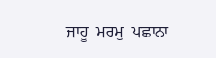ਜਾਹੂ  ਮਰਮੁ  ਪਛਾਨਾ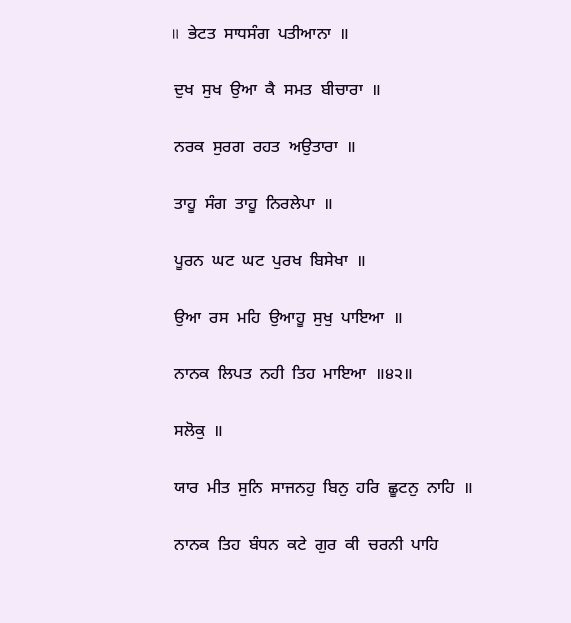॥  ਭੇਟਤ  ਸਾਧਸੰਗ  ਪਤੀਆਨਾ  ॥

 ਦੁਖ  ਸੁਖ  ਉਆ  ਕੈ  ਸਮਤ  ਬੀਚਾਰਾ  ॥

 ਨਰਕ  ਸੁਰਗ  ਰਹਤ  ਅਉਤਾਰਾ  ॥

 ਤਾਹੂ  ਸੰਗ  ਤਾਹੂ  ਨਿਰਲੇਪਾ  ॥

 ਪੂਰਨ  ਘਟ  ਘਟ  ਪੁਰਖ  ਬਿਸੇਖਾ  ॥

 ਉਆ  ਰਸ  ਮਹਿ  ਉਆਹੂ  ਸੁਖੁ  ਪਾਇਆ  ॥

 ਨਾਨਕ  ਲਿਪਤ  ਨਹੀ  ਤਿਹ  ਮਾਇਆ  ॥੪੨॥

 ਸਲੋਕੁ  ॥

 ਯਾਰ  ਮੀਤ  ਸੁਨਿ  ਸਾਜਨਹੁ  ਬਿਨੁ  ਹਰਿ  ਛੂਟਨੁ  ਨਾਹਿ  ॥

 ਨਾਨਕ  ਤਿਹ  ਬੰਧਨ  ਕਟੇ  ਗੁਰ  ਕੀ  ਚਰਨੀ  ਪਾਹਿ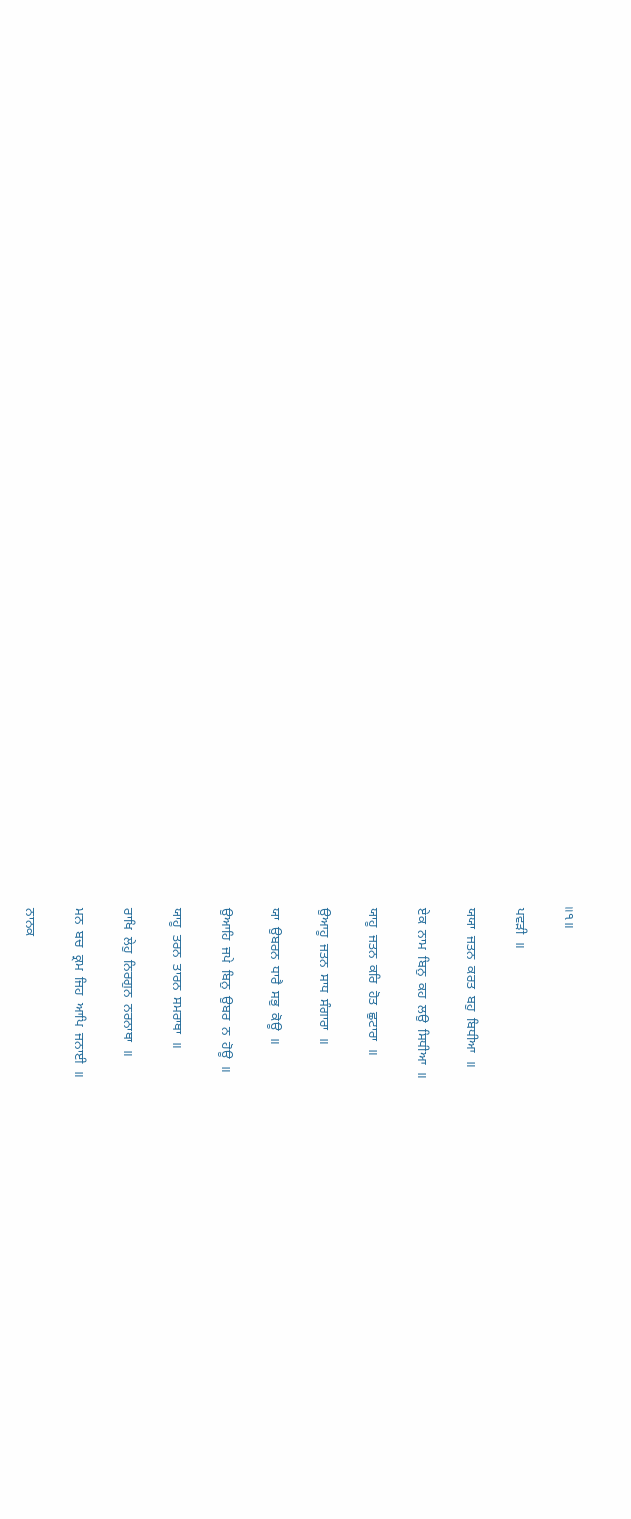॥੧॥

 ਪਵੜੀ  ॥

 ਯਯਾ  ਜਤਨ  ਕਰਤ  ਬਹੁ  ਬਿਧੀਆ  ॥

 ਏਕ  ਨਾਮ  ਬਿਨੁ  ਕਹ  ਲਉ  ਸਿਧੀਆ  ॥

 ਯਾਹੂ  ਜਤਨ  ਕਰਿ  ਹੋਤ  ਛੁਟਾਰਾ  ॥

 ਉਆਹੂ  ਜਤਨ  ਸਾਧ  ਸੰਗਾਰਾ  ॥

 ਯਾ  ਉਬਰਨ  ਧਾਰੈ  ਸਭੁ  ਕੋਊ  ॥

 ਉਆਹਿ  ਜਪੇ  ਬਿਨੁ  ਉਬਰ  ਨ  ਹੋਊ  ॥

 ਯਾਹੂ  ਤਰਨ  ਤਾਰਨ  ਸਮਰਾਥਾ  ॥

 ਰਾਖਿ  ਲੇਹੁ  ਨਿਰਗੁਨ  ਨਰਨਾਥਾ  ॥

 ਮਨ  ਬਚ  ਕ੍ਰਮ  ਜਿਹ  ਆਪਿ  ਜਨਾਈ  ॥

 ਨਾਨਕ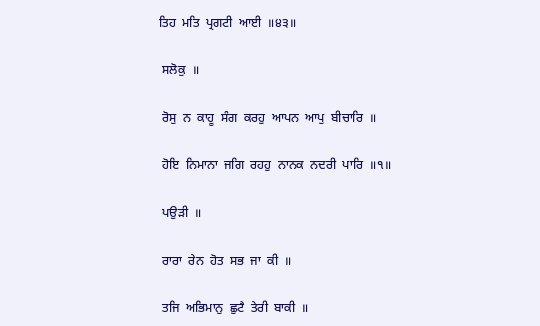ਤਿਹ  ਮਤਿ  ਪ੍ਰਗਟੀ  ਆਈ  ॥੪੩॥

 ਸਲੋਕੁ  ॥

 ਰੋਸੁ  ਨ  ਕਾਹੂ  ਸੰਗ  ਕਰਹੁ  ਆਪਨ  ਆਪੁ  ਬੀਚਾਰਿ  ॥

 ਹੋਇ  ਨਿਮਾਨਾ  ਜਗਿ  ਰਹਹੁ  ਨਾਨਕ  ਨਦਰੀ  ਪਾਰਿ  ॥੧॥

 ਪਉੜੀ  ॥

 ਰਾਰਾ  ਰੇਨ  ਹੋਤ  ਸਭ  ਜਾ  ਕੀ  ॥

 ਤਜਿ  ਅਭਿਮਾਨੁ  ਛੁਟੈ  ਤੇਰੀ  ਬਾਕੀ  ॥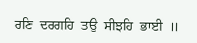ਰਣਿ  ਦਰਗਹਿ  ਤਉ  ਸੀਝਹਿ  ਭਾਈ  ॥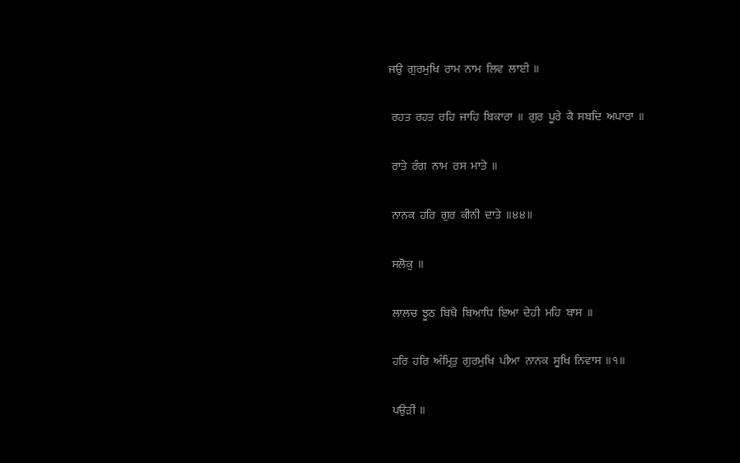ਜਉ  ਗੁਰਮੁਖਿ  ਰਾਮ  ਨਾਮ  ਲਿਵ  ਲਾਈ  ॥

 ਰਹਤ  ਰਹਤ  ਰਹਿ  ਜਾਹਿ  ਬਿਕਾਰਾ  ॥  ਗੁਰ  ਪੂਰੇ  ਕੈ  ਸਬਦਿ  ਅਪਾਰਾ  ॥

 ਰਾਤੇ  ਰੰਗ  ਨਾਮ  ਰਸ  ਮਾਤੇ  ॥

 ਨਾਨਕ  ਹਰਿ  ਗੁਰ  ਕੀਨੀ  ਦਾਤੇ  ॥੪੪॥

 ਸਲੋਕੁ  ॥

 ਲਾਲਚ  ਝੂਠ  ਬਿਖੈ  ਬਿਆਧਿ  ਇਆ  ਦੇਹੀ  ਮਹਿ  ਬਾਸ  ॥

 ਹਰਿ  ਹਰਿ  ਅੰਮ੍ਰਿਤੁ  ਗੁਰਮੁਖਿ  ਪੀਆ  ਨਾਨਕ  ਸੂਖਿ  ਨਿਵਾਸ  ॥੧॥

 ਪਉੜੀ  ॥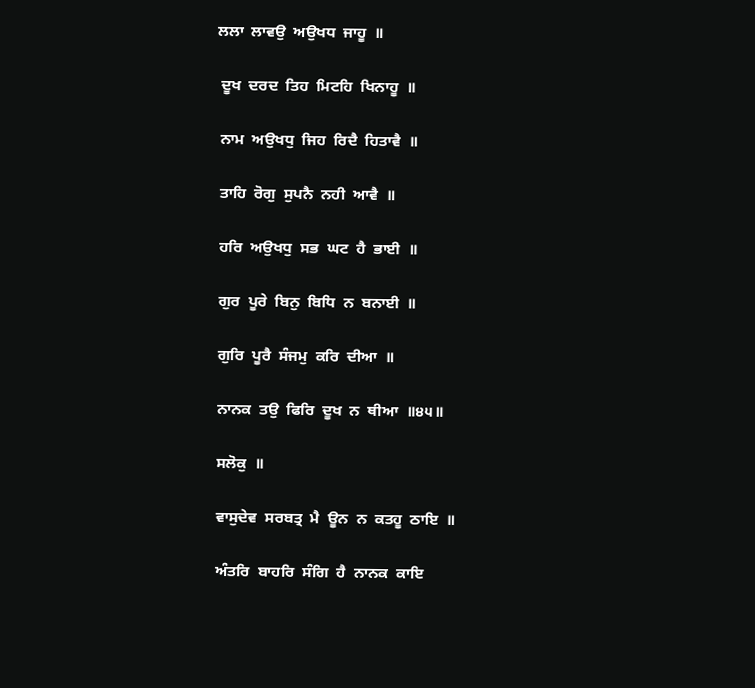ਲਲਾ  ਲਾਵਉ  ਅਉਖਧ  ਜਾਹੂ  ॥

 ਦੂਖ  ਦਰਦ  ਤਿਹ  ਮਿਟਹਿ  ਖਿਨਾਹੂ  ॥

 ਨਾਮ  ਅਉਖਧੁ  ਜਿਹ  ਰਿਦੈ  ਹਿਤਾਵੈ  ॥

 ਤਾਹਿ  ਰੋਗੁ  ਸੁਪਨੈ  ਨਹੀ  ਆਵੈ  ॥

 ਹਰਿ  ਅਉਖਧੁ  ਸਭ  ਘਟ  ਹੈ  ਭਾਈ  ॥

 ਗੁਰ  ਪੂਰੇ  ਬਿਨੁ  ਬਿਧਿ  ਨ  ਬਨਾਈ  ॥

 ਗੁਰਿ  ਪੂਰੈ  ਸੰਜਮੁ  ਕਰਿ  ਦੀਆ  ॥

 ਨਾਨਕ  ਤਉ  ਫਿਰਿ  ਦੂਖ  ਨ  ਥੀਆ  ॥੪੫॥

 ਸਲੋਕੁ  ॥

 ਵਾਸੁਦੇਵ  ਸਰਬਤ੍ਰ  ਮੈ  ਊਨ  ਨ  ਕਤਹੂ  ਠਾਇ  ॥

 ਅੰਤਰਿ  ਬਾਹਰਿ  ਸੰਗਿ  ਹੈ  ਨਾਨਕ  ਕਾਇ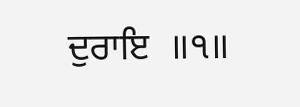ਦੁਰਾਇ  ॥੧॥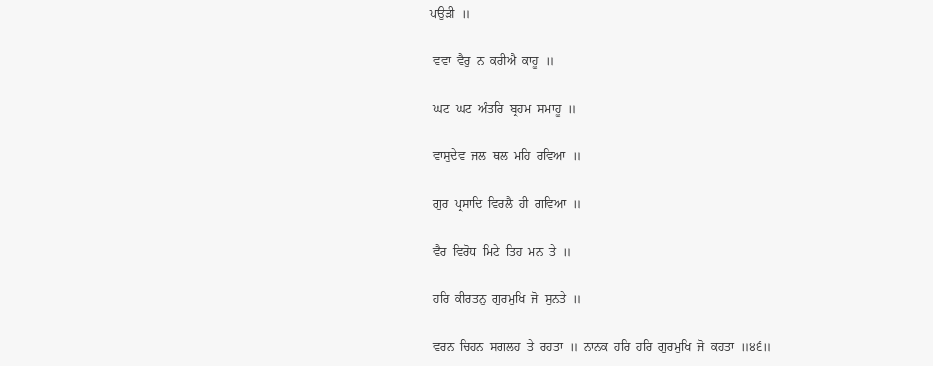ਪਉੜੀ  ॥

 ਵਵਾ  ਵੈਰੁ  ਨ  ਕਰੀਐ  ਕਾਹੂ  ॥

 ਘਟ  ਘਟ  ਅੰਤਰਿ  ਬ੍ਰਹਮ  ਸਮਾਹੂ  ॥

 ਵਾਸੁਦੇਵ  ਜਲ  ਥਲ  ਮਹਿ  ਰਵਿਆ  ॥

 ਗੁਰ  ਪ੍ਰਸਾਦਿ  ਵਿਰਲੈ  ਹੀ  ਗਵਿਆ  ॥

 ਵੈਰ  ਵਿਰੋਧ  ਮਿਟੇ  ਤਿਹ  ਮਨ  ਤੇ  ॥

 ਹਰਿ  ਕੀਰਤਨੁ  ਗੁਰਮੁਖਿ  ਜੋ  ਸੁਨਤੇ  ॥

 ਵਰਨ  ਚਿਹਨ  ਸਗਲਹ  ਤੇ  ਰਹਤਾ  ॥  ਨਾਨਕ  ਹਰਿ  ਹਰਿ  ਗੁਰਮੁਖਿ  ਜੋ  ਕਹਤਾ  ॥੪੬॥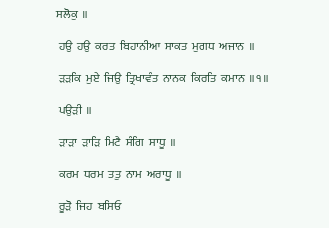ਸਲੋਕੁ  ॥

 ਹਉ  ਹਉ  ਕਰਤ  ਬਿਹਾਨੀਆ  ਸਾਕਤ  ਮੁਗਧ  ਅਜਾਨ  ॥

 ੜੜਕਿ  ਮੁਏ  ਜਿਉ  ਤ੍ਰਿਖਾਵੰਤ  ਨਾਨਕ  ਕਿਰਤਿ  ਕਮਾਨ  ॥੧॥

 ਪਉੜੀ  ॥

 ੜਾੜਾ  ੜਾੜਿ  ਮਿਟੈ  ਸੰਗਿ  ਸਾਧੂ  ॥

 ਕਰਮ  ਧਰਮ  ਤਤੁ  ਨਾਮ  ਅਰਾਧੂ  ॥

 ਰੂੜੋ  ਜਿਹ  ਬਸਿਓ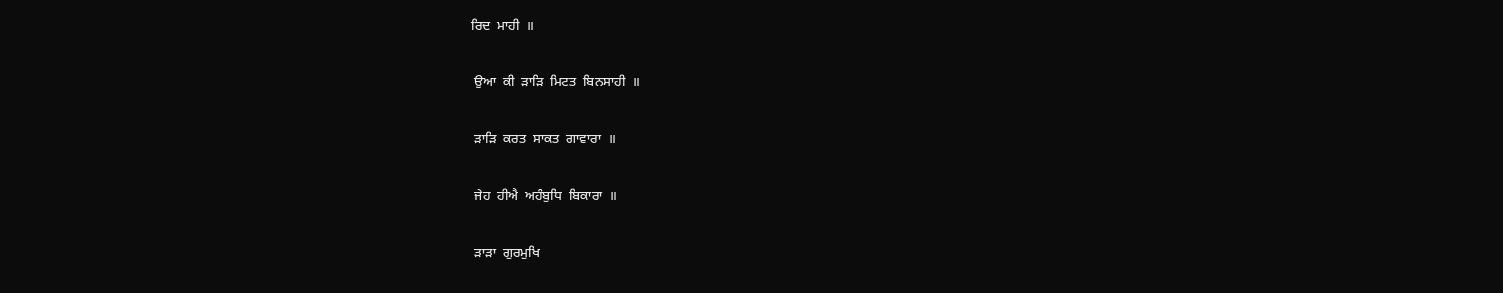ਰਿਦ  ਮਾਹੀ  ॥

 ਉਆ  ਕੀ  ੜਾੜਿ  ਮਿਟਤ  ਬਿਨਸਾਹੀ  ॥

 ੜਾੜਿ  ਕਰਤ  ਸਾਕਤ  ਗਾਵਾਰਾ  ॥

 ਜੇਹ  ਹੀਐ  ਅਹੰਬੁਧਿ  ਬਿਕਾਰਾ  ॥

 ੜਾੜਾ  ਗੁਰਮੁਖਿ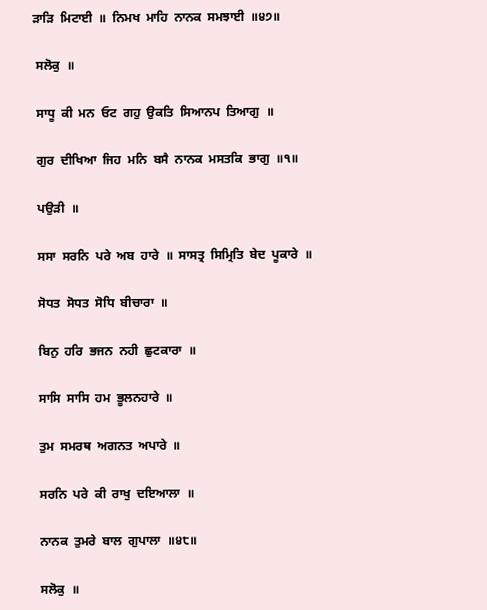ੜਾੜਿ  ਮਿਟਾਈ  ॥  ਨਿਮਖ  ਮਾਹਿ  ਨਾਨਕ  ਸਮਝਾਈ  ॥੪੭॥

 ਸਲੋਕੁ  ॥

 ਸਾਧੂ  ਕੀ  ਮਨ  ਓਟ  ਗਹੁ  ਉਕਤਿ  ਸਿਆਨਪ  ਤਿਆਗੁ  ॥

 ਗੁਰ  ਦੀਖਿਆ  ਜਿਹ  ਮਨਿ  ਬਸੈ  ਨਾਨਕ  ਮਸਤਕਿ  ਭਾਗੁ  ॥੧॥

 ਪਉੜੀ  ॥

 ਸਸਾ  ਸਰਨਿ  ਪਰੇ  ਅਬ  ਹਾਰੇ  ॥  ਸਾਸਤ੍ਰ  ਸਿਮ੍ਰਿਤਿ  ਬੇਦ  ਪੂਕਾਰੇ  ॥

 ਸੋਧਤ  ਸੋਧਤ  ਸੋਧਿ  ਬੀਚਾਰਾ  ॥

 ਬਿਨੁ  ਹਰਿ  ਭਜਨ  ਨਹੀ  ਛੁਟਕਾਰਾ  ॥

 ਸਾਸਿ  ਸਾਸਿ  ਹਮ  ਭੂਲਨਹਾਰੇ  ॥

 ਤੁਮ  ਸਮਰਥ  ਅਗਨਤ  ਅਪਾਰੇ  ॥

 ਸਰਨਿ  ਪਰੇ  ਕੀ  ਰਾਖੁ  ਦਇਆਲਾ  ॥

 ਨਾਨਕ  ਤੁਮਰੇ  ਬਾਲ  ਗੁਪਾਲਾ  ॥੪੮॥

 ਸਲੋਕੁ  ॥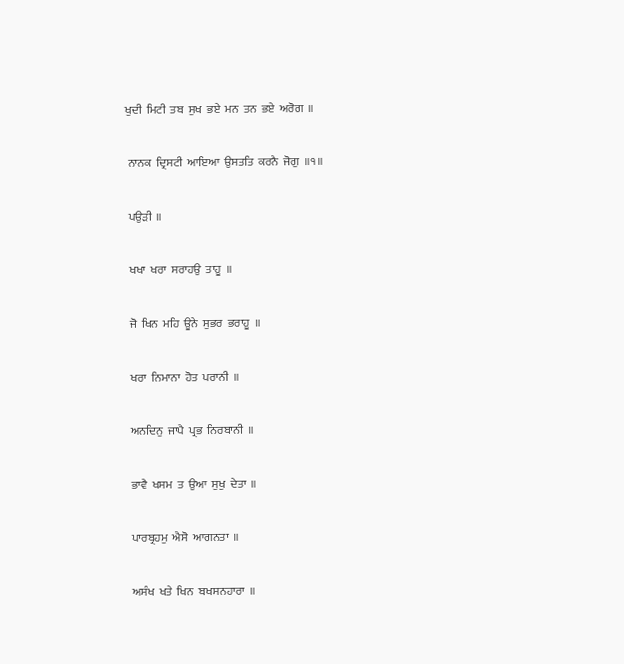ਖੁਦੀ  ਮਿਟੀ  ਤਬ  ਸੁਖ  ਭਏ  ਮਨ  ਤਨ  ਭਏ  ਅਰੋਗ  ॥

 ਨਾਨਕ  ਦ੍ਰਿਸਟੀ  ਆਇਆ  ਉਸਤਤਿ  ਕਰਨੈ  ਜੋਗੁ  ॥੧॥

 ਪਉੜੀ  ॥

 ਖਖਾ  ਖਰਾ  ਸਰਾਹਉ  ਤਾਹੂ  ॥

 ਜੋ  ਖਿਨ  ਮਹਿ  ਊਨੇ  ਸੁਭਰ  ਭਰਾਹੂ  ॥

 ਖਰਾ  ਨਿਮਾਨਾ  ਹੋਤ  ਪਰਾਨੀ  ॥

 ਅਨਦਿਨੁ  ਜਾਪੈ  ਪ੍ਰਭ  ਨਿਰਬਾਨੀ  ॥

 ਭਾਵੈ  ਖਸਮ  ਤ  ਉਆ  ਸੁਖੁ  ਦੇਤਾ  ॥

 ਪਾਰਬ੍ਰਹਮੁ  ਐਸੋ  ਆਗਨਤਾ  ॥

 ਅਸੰਖ  ਖਤੇ  ਖਿਨ  ਬਖਸਨਹਾਰਾ  ॥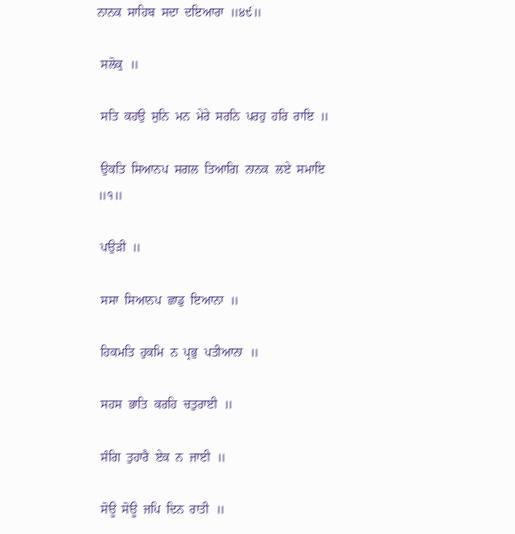ਨਾਨਕ  ਸਾਹਿਬ  ਸਦਾ  ਦਇਆਰਾ  ॥੪੯॥

 ਸਲੋਕੁ  ॥

 ਸਤਿ  ਕਹਉ  ਸੁਨਿ  ਮਨ  ਮੇਰੇ  ਸਰਨਿ  ਪਰਹੁ  ਹਰਿ  ਰਾਇ  ॥

 ਉਕਤਿ  ਸਿਆਨਪ  ਸਗਲ  ਤਿਆਗਿ  ਨਾਨਕ  ਲਏ  ਸਮਾਇ  ॥੧॥

 ਪਉੜੀ  ॥

 ਸਸਾ  ਸਿਆਨਪ  ਛਾਡੁ  ਇਆਨਾ  ॥

 ਹਿਕਮਤਿ  ਹੁਕਮਿ  ਨ  ਪ੍ਰਭੁ  ਪਤੀਆਨਾ  ॥

 ਸਹਸ  ਭਾਤਿ  ਕਰਹਿ  ਚਤੁਰਾਈ  ॥

 ਸੰਗਿ  ਤੁਹਾਰੈ  ਏਕ  ਨ  ਜਾਈ  ॥

 ਸੋਊ  ਸੋਊ  ਜਪਿ  ਦਿਨ  ਰਾਤੀ  ॥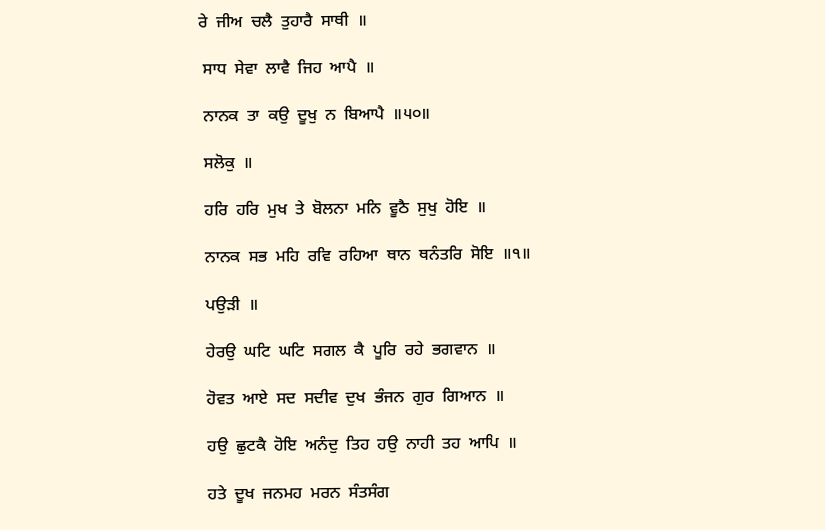ਰੇ  ਜੀਅ  ਚਲੈ  ਤੁਹਾਰੈ  ਸਾਥੀ  ॥

 ਸਾਧ  ਸੇਵਾ  ਲਾਵੈ  ਜਿਹ  ਆਪੈ  ॥

 ਨਾਨਕ  ਤਾ  ਕਉ  ਦੂਖੁ  ਨ  ਬਿਆਪੈ  ॥੫੦॥

 ਸਲੋਕੁ  ॥

 ਹਰਿ  ਹਰਿ  ਮੁਖ  ਤੇ  ਬੋਲਨਾ  ਮਨਿ  ਵੂਠੈ  ਸੁਖੁ  ਹੋਇ  ॥

 ਨਾਨਕ  ਸਭ  ਮਹਿ  ਰਵਿ  ਰਹਿਆ  ਥਾਨ  ਥਨੰਤਰਿ  ਸੋਇ  ॥੧॥

 ਪਉੜੀ  ॥

 ਹੇਰਉ  ਘਟਿ  ਘਟਿ  ਸਗਲ  ਕੈ  ਪੂਰਿ  ਰਹੇ  ਭਗਵਾਨ  ॥

 ਹੋਵਤ  ਆਏ  ਸਦ  ਸਦੀਵ  ਦੁਖ  ਭੰਜਨ  ਗੁਰ  ਗਿਆਨ  ॥

 ਹਉ  ਛੁਟਕੈ  ਹੋਇ  ਅਨੰਦੁ  ਤਿਹ  ਹਉ  ਨਾਹੀ  ਤਹ  ਆਪਿ  ॥

 ਹਤੇ  ਦੂਖ  ਜਨਮਹ  ਮਰਨ  ਸੰਤਸੰਗ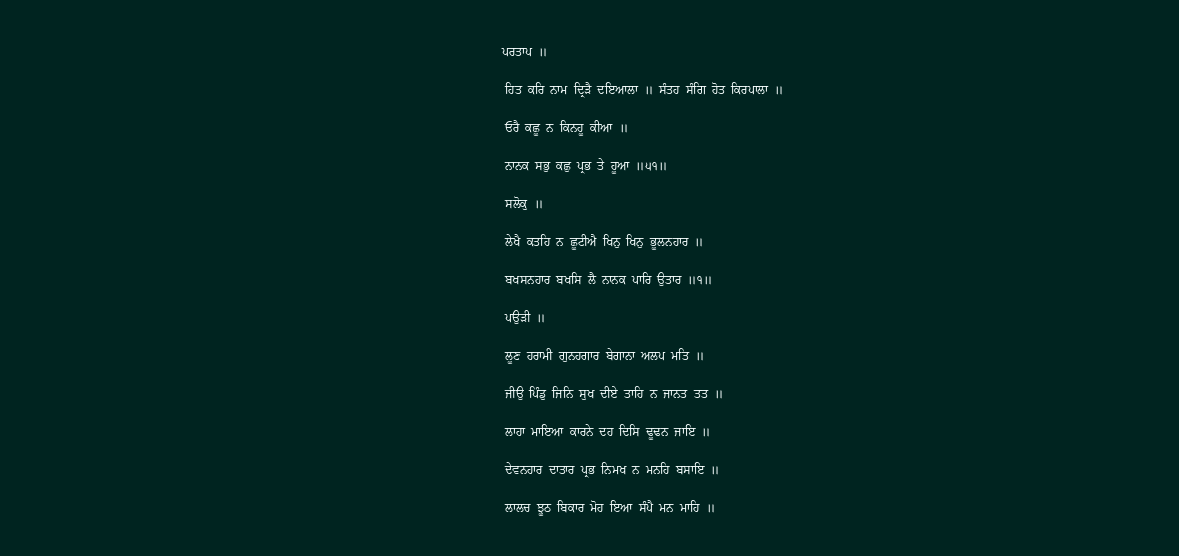ਪਰਤਾਪ  ॥

 ਹਿਤ  ਕਰਿ  ਨਾਮ  ਦ੍ਰਿੜੈ  ਦਇਆਲਾ  ॥  ਸੰਤਹ  ਸੰਗਿ  ਹੋਤ  ਕਿਰਪਾਲਾ  ॥

 ਓਰੈ  ਕਛੂ  ਨ  ਕਿਨਹੂ  ਕੀਆ  ॥

 ਨਾਨਕ  ਸਭੁ  ਕਛੁ  ਪ੍ਰਭ  ਤੇ  ਹੂਆ  ॥੫੧॥

 ਸਲੋਕੁ  ॥

 ਲੇਖੈ  ਕਤਹਿ  ਨ  ਛੂਟੀਐ  ਖਿਨੁ  ਖਿਨੁ  ਭੂਲਨਹਾਰ  ॥

 ਬਖਸਨਹਾਰ  ਬਖਸਿ  ਲੈ  ਨਾਨਕ  ਪਾਰਿ  ਉਤਾਰ  ॥੧॥

 ਪਉੜੀ  ॥

 ਲੂਣ  ਹਰਾਮੀ  ਗੁਨਹਗਾਰ  ਬੇਗਾਨਾ  ਅਲਪ  ਮਤਿ  ॥

 ਜੀਉ  ਪਿੰਡੁ  ਜਿਨਿ  ਸੁਖ  ਦੀਏ  ਤਾਹਿ  ਨ  ਜਾਨਤ  ਤਤ  ॥

 ਲਾਹਾ  ਮਾਇਆ  ਕਾਰਨੇ  ਦਹ  ਦਿਸਿ  ਢੂਢਨ  ਜਾਇ  ॥

 ਦੇਵਨਹਾਰ  ਦਾਤਾਰ  ਪ੍ਰਭ  ਨਿਮਖ  ਨ  ਮਨਹਿ  ਬਸਾਇ  ॥

 ਲਾਲਚ  ਝੂਠ  ਬਿਕਾਰ  ਮੋਹ  ਇਆ  ਸੰਪੈ  ਮਨ  ਮਾਹਿ  ॥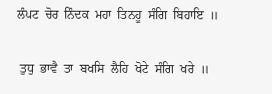ਲੰਪਟ  ਚੋਰ  ਨਿੰਦਕ  ਮਹਾ  ਤਿਨਹੂ  ਸੰਗਿ  ਬਿਹਾਇ  ॥

 ਤੁਧੁ  ਭਾਵੈ  ਤਾ  ਬਖਸਿ  ਲੈਹਿ  ਖੋਟੇ  ਸੰਗਿ  ਖਰੇ  ॥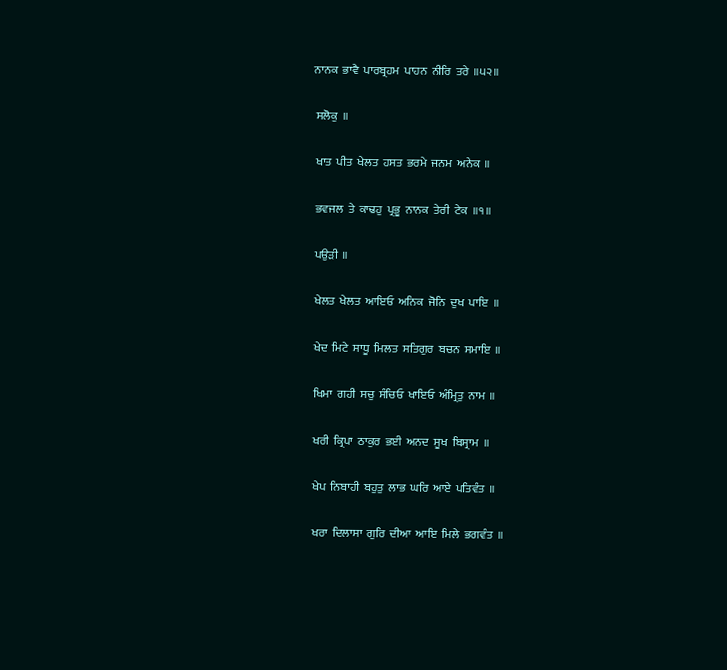ਨਾਨਕ  ਭਾਵੈ  ਪਾਰਬ੍ਰਹਮ  ਪਾਹਨ  ਨੀਰਿ  ਤਰੇ  ॥੫੨॥

 ਸਲੋਕੁ  ॥

 ਖਾਤ  ਪੀਤ  ਖੇਲਤ  ਹਸਤ  ਭਰਮੇ  ਜਨਮ  ਅਨੇਕ  ॥

 ਭਵਜਲ  ਤੇ  ਕਾਢਹੁ  ਪ੍ਰਭੂ  ਨਾਨਕ  ਤੇਰੀ  ਟੇਕ  ॥੧॥

 ਪਉੜੀ  ॥

 ਖੇਲਤ  ਖੇਲਤ  ਆਇਓ  ਅਨਿਕ  ਜੋਨਿ  ਦੁਖ  ਪਾਇ  ॥

 ਖੇਦ  ਮਿਟੇ  ਸਾਧੂ  ਮਿਲਤ  ਸਤਿਗੁਰ  ਬਚਨ  ਸਮਾਇ  ॥

 ਖਿਮਾ  ਗਹੀ  ਸਚੁ  ਸੰਚਿਓ  ਖਾਇਓ  ਅੰਮ੍ਰਿਤੁ  ਨਾਮ  ॥

 ਖਰੀ  ਕ੍ਰਿਪਾ  ਠਾਕੁਰ  ਭਈ  ਅਨਦ  ਸੂਖ  ਬਿਸ੍ਰਾਮ  ॥

 ਖੇਪ  ਨਿਬਾਹੀ  ਬਹੁਤੁ  ਲਾਭ  ਘਰਿ  ਆਏ  ਪਤਿਵੰਤ  ॥

 ਖਰਾ  ਦਿਲਾਸਾ  ਗੁਰਿ  ਦੀਆ  ਆਇ  ਮਿਲੇ  ਭਗਵੰਤ  ॥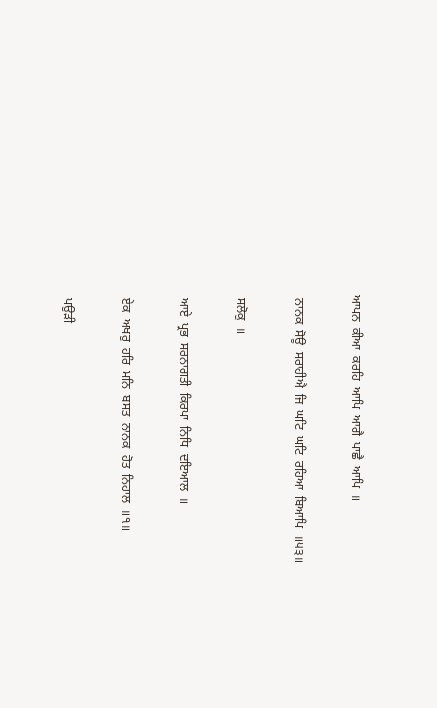ਆਪਨ  ਕੀਆ  ਕਰਹਿ  ਆਪਿ  ਆਗੈ  ਪਾਛੈ  ਆਪਿ  ॥

 ਨਾਨਕ  ਸੋਊ  ਸਰਾਹੀਐ  ਜਿ  ਘਟਿ  ਘਟਿ  ਰਹਿਆ  ਬਿਆਪਿ  ॥੫੩॥

 ਸਲੋਕੁ  ॥

 ਆਏ  ਪ੍ਰਭ  ਸਰਨਾਗਤੀ  ਕਿਰਪਾ  ਨਿਧਿ  ਦਇਆਲ  ॥

 ਏਕ  ਅਖਰੁ  ਹਰਿ  ਮਨਿ  ਬਸਤ  ਨਾਨਕ  ਹੋਤ  ਨਿਹਾਲ  ॥੧॥

 ਪਉੜੀ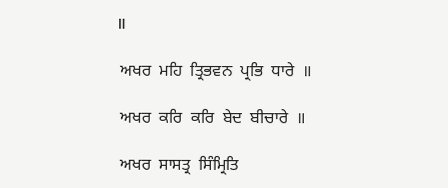॥

 ਅਖਰ  ਮਹਿ  ਤ੍ਰਿਭਵਨ  ਪ੍ਰਭਿ  ਧਾਰੇ  ॥

 ਅਖਰ  ਕਰਿ  ਕਰਿ  ਬੇਦ  ਬੀਚਾਰੇ  ॥

 ਅਖਰ  ਸਾਸਤ੍ਰ  ਸਿੰਮ੍ਰਿਤਿ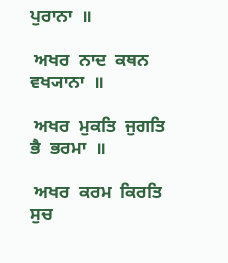ਪੁਰਾਨਾ  ॥

 ਅਖਰ  ਨਾਦ  ਕਥਨ  ਵਖ੍ਯਾਨਾ  ॥

 ਅਖਰ  ਮੁਕਤਿ  ਜੁਗਤਿ  ਭੈ  ਭਰਮਾ  ॥

 ਅਖਰ  ਕਰਮ  ਕਿਰਤਿ  ਸੁਚ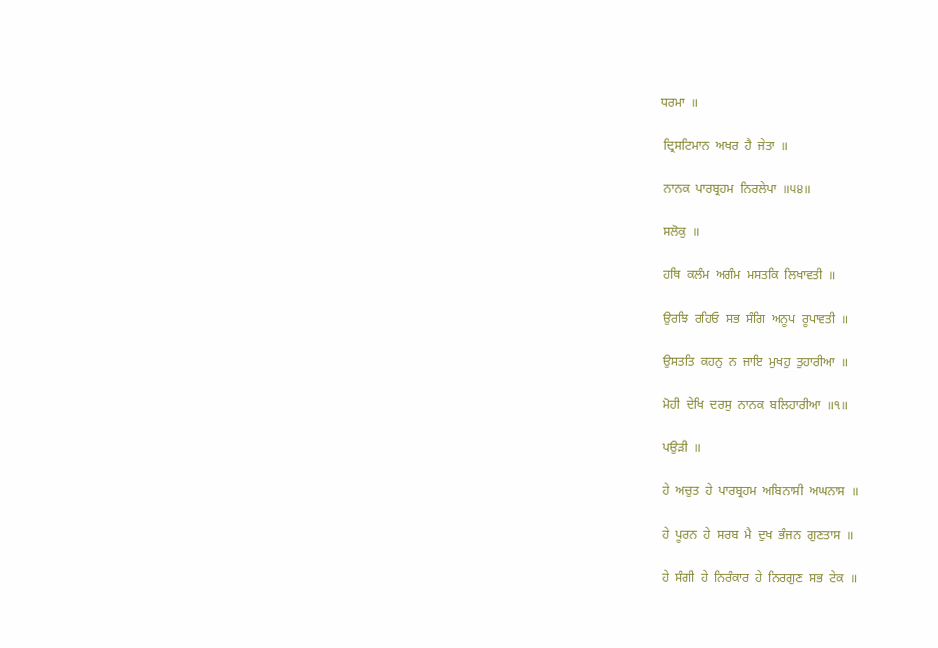ਧਰਮਾ  ॥

 ਦ੍ਰਿਸਟਿਮਾਨ  ਅਖਰ  ਹੈ  ਜੇਤਾ  ॥

 ਨਾਨਕ  ਪਾਰਬ੍ਰਹਮ  ਨਿਰਲੇਪਾ  ॥੫੪॥

 ਸਲੋਕੁ  ॥

 ਹਥਿ  ਕਲੰਮ  ਅਗੰਮ  ਮਸਤਕਿ  ਲਿਖਾਵਤੀ  ॥

 ਉਰਝਿ  ਰਹਿਓ  ਸਭ  ਸੰਗਿ  ਅਨੂਪ  ਰੂਪਾਵਤੀ  ॥

 ਉਸਤਤਿ  ਕਹਨੁ  ਨ  ਜਾਇ  ਮੁਖਹੁ  ਤੁਹਾਰੀਆ  ॥

 ਮੋਹੀ  ਦੇਖਿ  ਦਰਸੁ  ਨਾਨਕ  ਬਲਿਹਾਰੀਆ  ॥੧॥

 ਪਉੜੀ  ॥

 ਹੇ  ਅਚੁਤ  ਹੇ  ਪਾਰਬ੍ਰਹਮ  ਅਬਿਨਾਸੀ  ਅਘਨਾਸ  ॥

 ਹੇ  ਪੂਰਨ  ਹੇ  ਸਰਬ  ਮੈ  ਦੁਖ  ਭੰਜਨ  ਗੁਣਤਾਸ  ॥

 ਹੇ  ਸੰਗੀ  ਹੇ  ਨਿਰੰਕਾਰ  ਹੇ  ਨਿਰਗੁਣ  ਸਭ  ਟੇਕ  ॥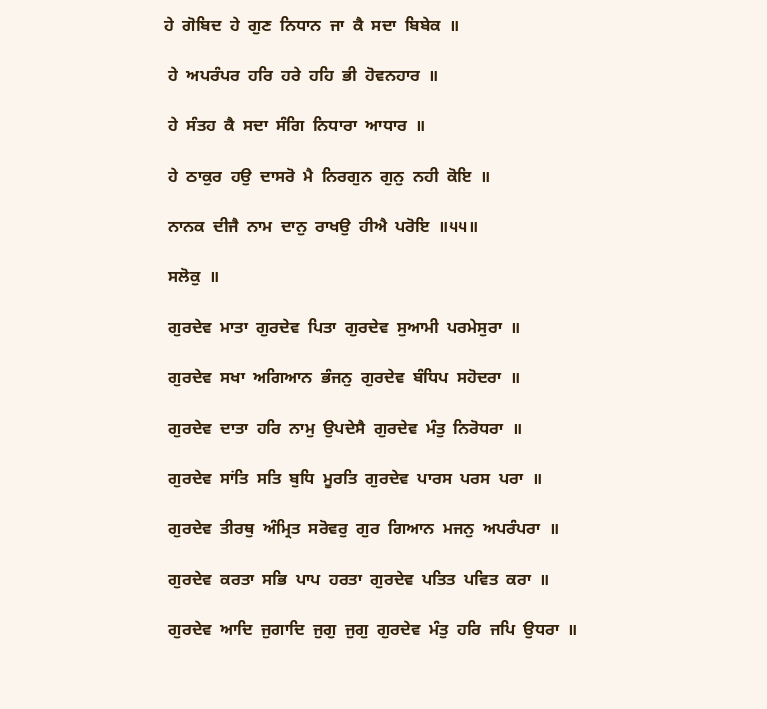ਹੇ  ਗੋਬਿਦ  ਹੇ  ਗੁਣ  ਨਿਧਾਨ  ਜਾ  ਕੈ  ਸਦਾ  ਬਿਬੇਕ  ॥

 ਹੇ  ਅਪਰੰਪਰ  ਹਰਿ  ਹਰੇ  ਹਹਿ  ਭੀ  ਹੋਵਨਹਾਰ  ॥

 ਹੇ  ਸੰਤਹ  ਕੈ  ਸਦਾ  ਸੰਗਿ  ਨਿਧਾਰਾ  ਆਧਾਰ  ॥

 ਹੇ  ਠਾਕੁਰ  ਹਉ  ਦਾਸਰੋ  ਮੈ  ਨਿਰਗੁਨ  ਗੁਨੁ  ਨਹੀ  ਕੋਇ  ॥

 ਨਾਨਕ  ਦੀਜੈ  ਨਾਮ  ਦਾਨੁ  ਰਾਖਉ  ਹੀਐ  ਪਰੋਇ  ॥੫੫॥

 ਸਲੋਕੁ  ॥

 ਗੁਰਦੇਵ  ਮਾਤਾ  ਗੁਰਦੇਵ  ਪਿਤਾ  ਗੁਰਦੇਵ  ਸੁਆਮੀ  ਪਰਮੇਸੁਰਾ  ॥

 ਗੁਰਦੇਵ  ਸਖਾ  ਅਗਿਆਨ  ਭੰਜਨੁ  ਗੁਰਦੇਵ  ਬੰਧਿਪ  ਸਹੋਦਰਾ  ॥

 ਗੁਰਦੇਵ  ਦਾਤਾ  ਹਰਿ  ਨਾਮੁ  ਉਪਦੇਸੈ  ਗੁਰਦੇਵ  ਮੰਤੁ  ਨਿਰੋਧਰਾ  ॥

 ਗੁਰਦੇਵ  ਸਾਂਤਿ  ਸਤਿ  ਬੁਧਿ  ਮੂਰਤਿ  ਗੁਰਦੇਵ  ਪਾਰਸ  ਪਰਸ  ਪਰਾ  ॥

 ਗੁਰਦੇਵ  ਤੀਰਥੁ  ਅੰਮ੍ਰਿਤ  ਸਰੋਵਰੁ  ਗੁਰ  ਗਿਆਨ  ਮਜਨੁ  ਅਪਰੰਪਰਾ  ॥

 ਗੁਰਦੇਵ  ਕਰਤਾ  ਸਭਿ  ਪਾਪ  ਹਰਤਾ  ਗੁਰਦੇਵ  ਪਤਿਤ  ਪਵਿਤ  ਕਰਾ  ॥

 ਗੁਰਦੇਵ  ਆਦਿ  ਜੁਗਾਦਿ  ਜੁਗੁ  ਜੁਗੁ  ਗੁਰਦੇਵ  ਮੰਤੁ  ਹਰਿ  ਜਪਿ  ਉਧਰਾ  ॥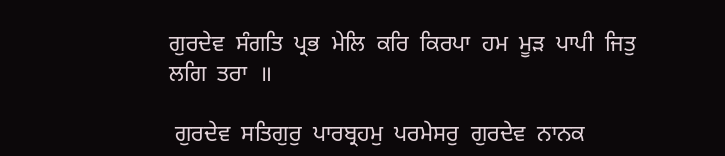ਗੁਰਦੇਵ  ਸੰਗਤਿ  ਪ੍ਰਭ  ਮੇਲਿ  ਕਰਿ  ਕਿਰਪਾ  ਹਮ  ਮੂੜ  ਪਾਪੀ  ਜਿਤੁ  ਲਗਿ  ਤਰਾ  ॥

 ਗੁਰਦੇਵ  ਸਤਿਗੁਰੁ  ਪਾਰਬ੍ਰਹਮੁ  ਪਰਮੇਸਰੁ  ਗੁਰਦੇਵ  ਨਾਨਕ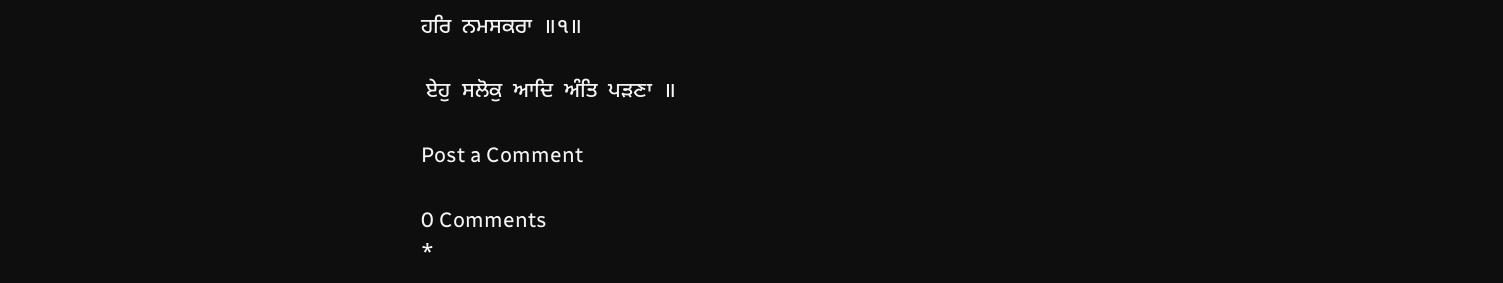ਹਰਿ  ਨਮਸਕਰਾ  ॥੧॥

 ਏਹੁ  ਸਲੋਕੁ  ਆਦਿ  ਅੰਤਿ  ਪੜਣਾ  ॥

Post a Comment

0 Comments
*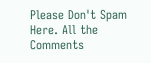Please Don't Spam Here. All the Comments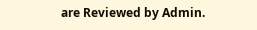are Reviewed by Admin.